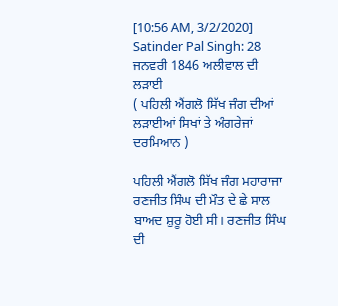[10:56 AM, 3/2/2020] Satinder Pal Singh: 28 ਜਨਵਰੀ 1846 ਅਲੀਵਾਲ ਦੀ ਲੜਾਈ
( ਪਹਿਲੀ ਐਂਗਲੋ ਸਿੱਖ ਜੰਗ ਦੀਆਂ ਲੜਾਈਆਂ ਸਿਖਾਂ ਤੇ ਅੰਗਰੇਜਾਂ ਦਰਮਿਆਨ )

ਪਹਿਲੀ ਐਂਗਲੋ ਸਿੱਖ ਜੰਗ ਮਹਾਰਾਜਾ ਰਣਜੀਤ ਸਿੰਘ ਦੀ ਮੌਤ ਦੇ ਛੇ ਸਾਲ ਬਾਅਦ ਸ਼ੁਰੂ ਹੋਈ ਸੀ। ਰਣਜੀਤ ਸਿੰਘ ਦੀ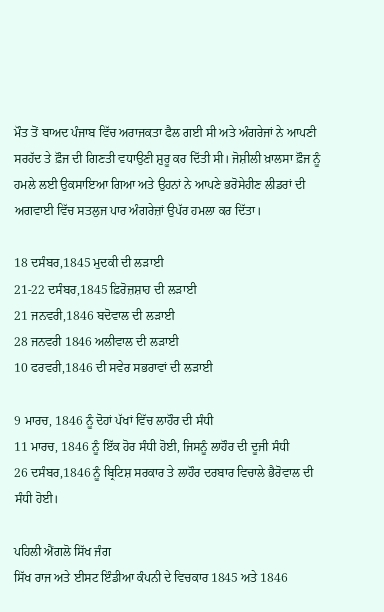ਮੌਤ ਤੋਂ ਬਾਅਦ ਪੰਜਾਬ ਵਿੱਚ ਅਰਾਜਕਤਾ ਫੈਲ ਗਈ ਸੀ ਅਤੇ ਅੰਗਰੇਜਾਂ ਨੇ ਆਪਣੀ ਸਰਹੱਦ ਤੇ ਫ਼ੌਜ ਦੀ ਗਿਣਤੀ ਵਧਾਉਣੀ ਸ਼ੁਰੂ ਕਰ ਦਿੱਤੀ ਸੀ। ਜੋਸ਼ੀਲੀ ਖ਼ਾਲਸਾ ਫ਼ੌਜ ਨੂੰ ਹਮਲੇ ਲਈ ਉਕਸਾਇਆ ਗਿਆ ਅਤੇ ਉਹਨਾਂ ਨੇ ਆਪਣੇ ਭਰੋਸੇਹੀਣ ਲੀਡਰਾਂ ਦੀ ਅਗਵਾਈ ਵਿੱਚ ਸਤਲੁਜ ਪਾਰ ਅੰਗਰੇਜ਼ਾਂ ਉਪੱਰ ਹਮਲਾ ਕਰ ਦਿੱਤਾ।

18 ਦਸੰਬਰ,1845 ਮੁਦਕੀ ਦੀ ਲੜਾਈ
21-22 ਦਸੰਬਰ,1845 ਫ਼ਿਰੋਜ਼ਸ਼ਾਹ ਦੀ ਲੜਾਈ
21 ਜਨਵਰੀ,1846 ਬਦੋਵਾਲ ਦੀ ਲੜਾਈ
28 ਜਨਵਰੀ 1846 ਅਲੀਵਾਲ ਦੀ ਲੜਾਈ
10 ਫਰਵਰੀ,1846 ਦੀ ਸਵੇਰ ਸਭਰਾਵਾਂ ਦੀ ਲੜਾਈ

9 ਮਾਰਚ, 1846 ਨੂੰ ਦੋਹਾਂ ਪੱਖਾਂ ਵਿੱਚ ਲਾਹੌਰ ਦੀ ਸੰਧੀ
11 ਮਾਰਚ, 1846 ਨੂੰ ਇੱਕ ਹੋਰ ਸੰਧੀ ਹੋਈ, ਜਿਸਨੂੰ ਲਾਹੌਰ ਦੀ ਦੂਜੀ ਸੰਧੀ
26 ਦਸੰਬਰ,1846 ਨੂੰ ਬ੍ਰਿਟਿਸ਼ ਸਰਕਾਰ ਤੇ ਲਾਹੌਰ ਦਰਬਾਰ ਵਿਚਾਲੇ ਭੈਰੋਵਾਲ ਦੀ ਸੰਧੀ ਹੋਈ।

ਪਹਿਲੀ ਐਂਗਲੋ ਸਿੱਖ ਜੰਗ
ਸਿੱਖ ਰਾਜ ਅਤੇ ਈਸਟ ਇੰਡੀਆ ਕੰਪਨੀ ਦੇ ਵਿਚਕਾਰ 1845 ਅਤੇ 1846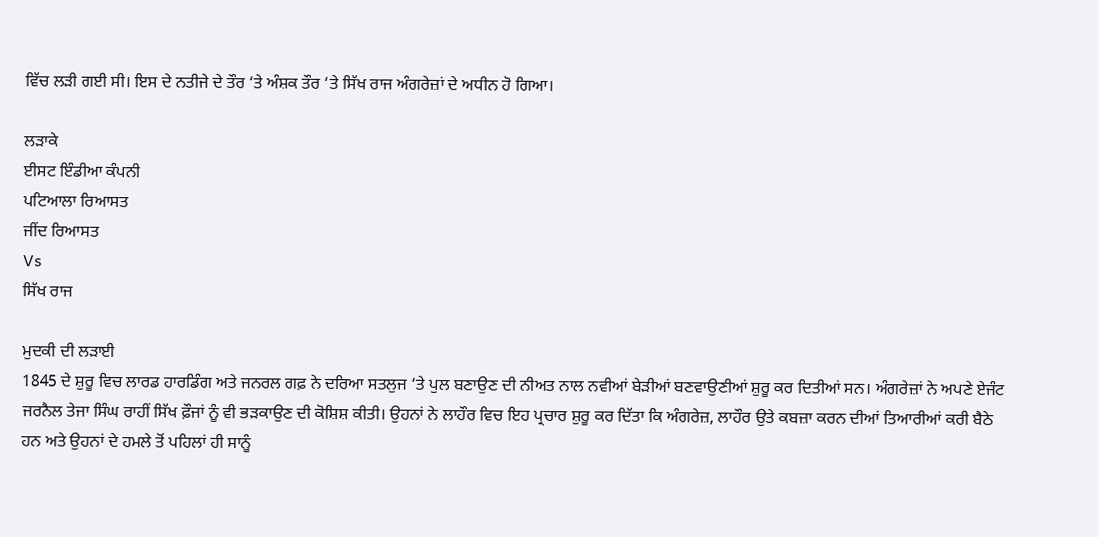ਵਿੱਚ ਲੜੀ ਗਈ ਸੀ। ਇਸ ਦੇ ਨਤੀਜੇ ਦੇ ਤੌਰ ‘ਤੇ ਅੰਸ਼ਕ ਤੌਰ ‘ਤੇ ਸਿੱਖ ਰਾਜ ਅੰਗਰੇਜ਼ਾਂ ਦੇ ਅਧੀਨ ਹੋ ਗਿਆ।

ਲੜਾਕੇ
ਈਸਟ ਇੰਡੀਆ ਕੰਪਨੀ
ਪਟਿਆਲਾ ਰਿਆਸਤ
ਜੀਂਦ ਰਿਆਸਤ
Vs
ਸਿੱਖ ਰਾਜ

ਮੁਦਕੀ ਦੀ ਲੜਾਈ
1845 ਦੇ ਸ਼ੁਰੂ ਵਿਚ ਲਾਰਡ ਹਾਰਡਿੰਗ ਅਤੇ ਜਨਰਲ ਗਫ਼ ਨੇ ਦਰਿਆ ਸਤਲੁਜ ‘ਤੇ ਪੁਲ ਬਣਾਉਣ ਦੀ ਨੀਅਤ ਨਾਲ ਨਵੀਆਂ ਬੇੜੀਆਂ ਬਣਵਾਉਣੀਆਂ ਸ਼ੁਰੂ ਕਰ ਦਿਤੀਆਂ ਸਨ। ਅੰਗਰੇਜ਼ਾਂ ਨੇ ਅਪਣੇ ਏਜੰਟ ਜਰਨੈਲ ਤੇਜਾ ਸਿੰਘ ਰਾਹੀਂ ਸਿੱਖ ਫ਼ੌਜਾਂ ਨੂੰ ਵੀ ਭੜਕਾਉਣ ਦੀ ਕੋਸ਼ਿਸ਼ ਕੀਤੀ। ਉਹਨਾਂ ਨੇ ਲਾਹੌਰ ਵਿਚ ਇਹ ਪ੍ਰਚਾਰ ਸ਼ੁਰੂ ਕਰ ਦਿੱਤਾ ਕਿ ਅੰਗਰੇਜ਼, ਲਾਹੌਰ ਉਤੇ ਕਬਜ਼ਾ ਕਰਨ ਦੀਆਂ ਤਿਆਰੀਆਂ ਕਰੀ ਬੈਠੇ ਹਨ ਅਤੇ ਉਹਨਾਂ ਦੇ ਹਮਲੇ ਤੋਂ ਪਹਿਲਾਂ ਹੀ ਸਾਨੂੰ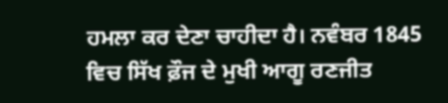ਹਮਲਾ ਕਰ ਦੇਣਾ ਚਾਹੀਦਾ ਹੈ। ਨਵੰਬਰ 1845 ਵਿਚ ਸਿੱਖ ਫ਼ੌਜ ਦੇ ਮੁਖੀ ਆਗੂ ਰਣਜੀਤ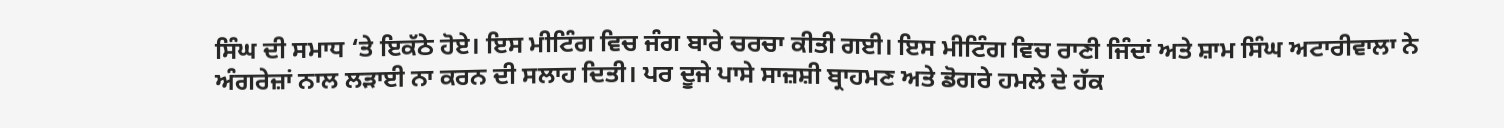ਸਿੰਘ ਦੀ ਸਮਾਧ ‘ਤੇ ਇਕੱਠੇ ਹੋਏ। ਇਸ ਮੀਟਿੰਗ ਵਿਚ ਜੰਗ ਬਾਰੇ ਚਰਚਾ ਕੀਤੀ ਗਈ। ਇਸ ਮੀਟਿੰਗ ਵਿਚ ਰਾਣੀ ਜਿੰਦਾਂ ਅਤੇ ਸ਼ਾਮ ਸਿੰਘ ਅਟਾਰੀਵਾਲਾ ਨੇ ਅੰਗਰੇਜ਼ਾਂ ਨਾਲ ਲੜਾਈ ਨਾ ਕਰਨ ਦੀ ਸਲਾਹ ਦਿਤੀ। ਪਰ ਦੂਜੇ ਪਾਸੇ ਸਾਜ਼ਸ਼ੀ ਬ੍ਰਾਹਮਣ ਅਤੇ ਡੋਗਰੇ ਹਮਲੇ ਦੇ ਹੱਕ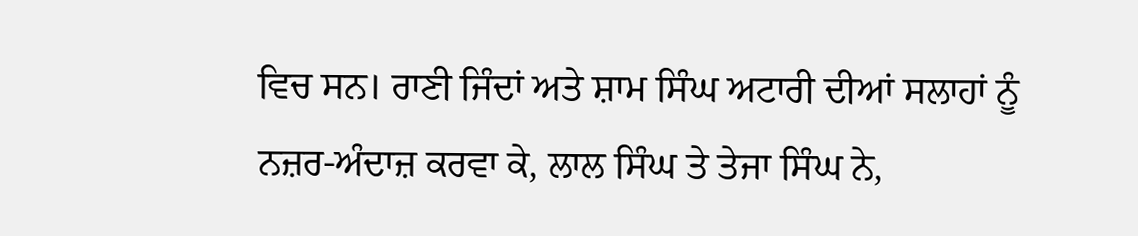ਵਿਚ ਸਨ। ਰਾਣੀ ਜਿੰਦਾਂ ਅਤੇ ਸ਼ਾਮ ਸਿੰਘ ਅਟਾਰੀ ਦੀਆਂ ਸਲਾਹਾਂ ਨੂੰ ਨਜ਼ਰ-ਅੰਦਾਜ਼ ਕਰਵਾ ਕੇ, ਲਾਲ ਸਿੰਘ ਤੇ ਤੇਜਾ ਸਿੰਘ ਨੇ,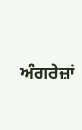ਅੰਗਰੇਜ਼ਾਂ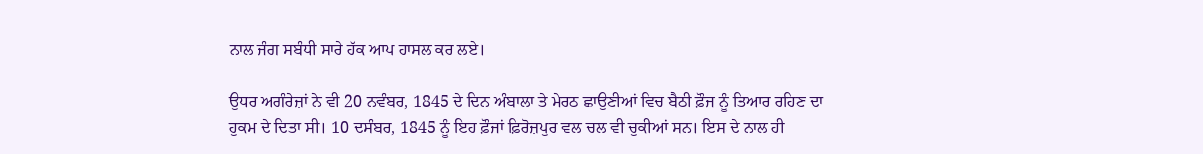ਨਾਲ ਜੰਗ ਸਬੰਧੀ ਸਾਰੇ ਹੱਕ ਆਪ ਹਾਸਲ ਕਰ ਲਏ।

ਉਧਰ ਅਗੰਰੇਜ਼ਾਂ ਨੇ ਵੀ 20 ਨਵੰਬਰ, 1845 ਦੇ ਦਿਨ ਅੰਬਾਲਾ ਤੇ ਮੇਰਠ ਛਾਉਣੀਆਂ ਵਿਚ ਬੈਠੀ ਫ਼ੌਜ ਨੂੰ ਤਿਆਰ ਰਹਿਣ ਦਾ ਹੁਕਮ ਦੇ ਦਿਤਾ ਸੀ। 10 ਦਸੰਬਰ, 1845 ਨੂੰ ਇਹ ਫ਼ੌਜਾਂ ਫ਼ਿਰੋਜ਼ਪੁਰ ਵਲ ਚਲ ਵੀ ਚੁਕੀਆਂ ਸਨ। ਇਸ ਦੇ ਨਾਲ ਹੀ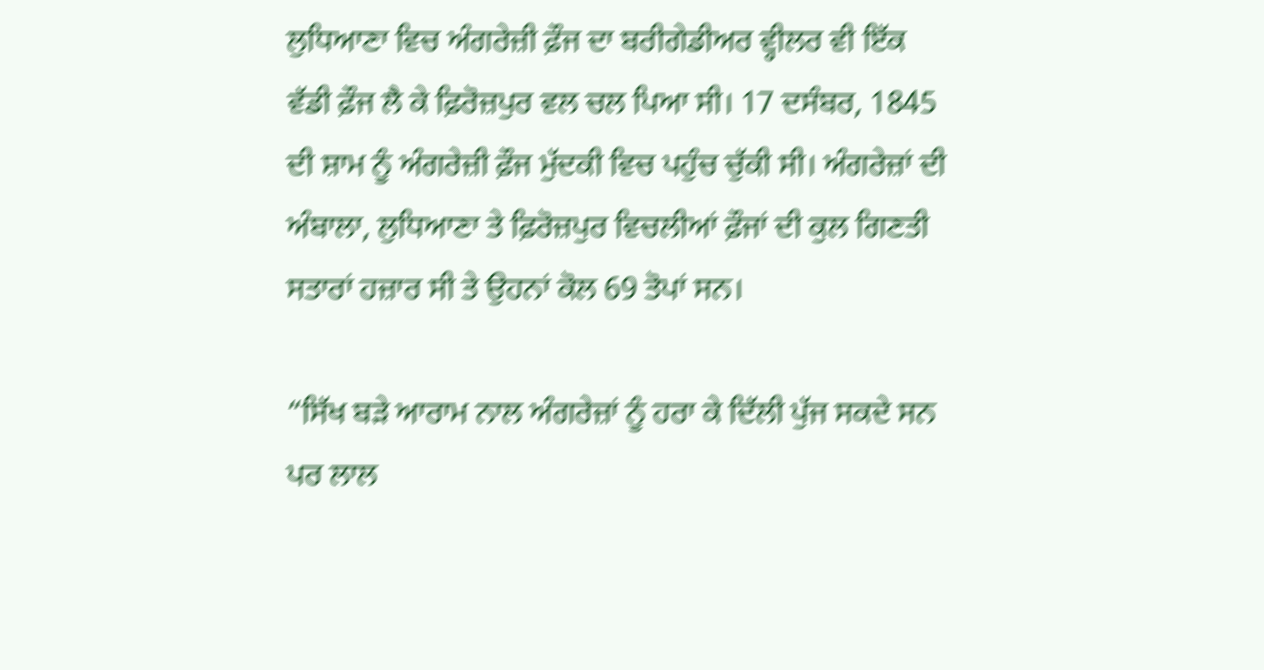ਲੁਧਿਆਣਾ ਵਿਚ ਅੰਗਰੇਜ਼ੀ ਫ਼ੌਜ ਦਾ ਬਰੀਗੇਡੀਅਰ ਵ੍ਹੀਲਰ ਵੀ ਇੱਕ ਵੱਡੀ ਫ਼ੌਜ ਲੈ ਕੇ ਫ਼ਿਰੋਜ਼ਪੁਰ ਵਲ ਚਲ ਪਿਆ ਸੀ। 17 ਦਸੰਬਰ, 1845 ਦੀ ਸ਼ਾਮ ਨੂੰ ਅੰਗਰੇਜ਼ੀ ਫ਼ੌਜ ਮੁੱਦਕੀ ਵਿਚ ਪਹੁੰਚ ਚੁੱਕੀ ਸੀ। ਅੰਗਰੇਜ਼ਾਂ ਦੀ ਅੰਬਾਲਾ, ਲੁਧਿਆਣਾ ਤੇ ਫ਼ਿਰੋਜ਼ਪੁਰ ਵਿਚਲੀਆਂ ਫ਼ੌਜਾਂ ਦੀ ਕੁਲ ਗਿਣਤੀ ਸਤਾਰਾਂ ਹਜ਼ਾਰ ਸੀ ਤੇ ਉਹਨਾਂ ਕੋਲ 69 ਤੋਪਾਂ ਸਨ।

“ਸਿੱਖ ਬੜੇ ਆਰਾਮ ਨਾਲ ਅੰਗਰੇਜ਼ਾਂ ਨੂੰ ਹਰਾ ਕੇ ਦਿੱਲੀ ਪੁੱਜ ਸਕਦੇ ਸਨ ਪਰ ਲਾਲ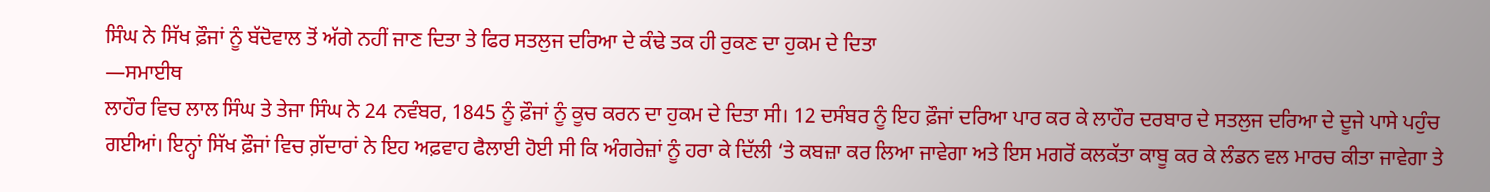ਸਿੰਘ ਨੇ ਸਿੱਖ ਫ਼ੌਜਾਂ ਨੂੰ ਬੱਦੋਵਾਲ ਤੋਂ ਅੱਗੇ ਨਹੀਂ ਜਾਣ ਦਿਤਾ ਤੇ ਫਿਰ ਸਤਲੁਜ ਦਰਿਆ ਦੇ ਕੰਢੇ ਤਕ ਹੀ ਰੁਕਣ ਦਾ ਹੁਕਮ ਦੇ ਦਿਤਾ
—ਸਮਾਈਥ
ਲਾਹੌਰ ਵਿਚ ਲਾਲ ਸਿੰਘ ਤੇ ਤੇਜਾ ਸਿੰਘ ਨੇ 24 ਨਵੰਬਰ, 1845 ਨੂੰ ਫ਼ੌਜਾਂ ਨੂੰ ਕੂਚ ਕਰਨ ਦਾ ਹੁਕਮ ਦੇ ਦਿਤਾ ਸੀ। 12 ਦਸੰਬਰ ਨੂੰ ਇਹ ਫ਼ੌਜਾਂ ਦਰਿਆ ਪਾਰ ਕਰ ਕੇ ਲਾਹੌਰ ਦਰਬਾਰ ਦੇ ਸਤਲੁਜ ਦਰਿਆ ਦੇ ਦੂਜੇ ਪਾਸੇ ਪਹੁੰਚ ਗਈਆਂ। ਇਨ੍ਹਾਂ ਸਿੱਖ ਫ਼ੌਜਾਂ ਵਿਚ ਗ਼ੱਦਾਰਾਂ ਨੇ ਇਹ ਅਫ਼ਵਾਹ ਫੈਲਾਈ ਹੋਈ ਸੀ ਕਿ ਅੰਗਰੇਜ਼ਾਂ ਨੂੰ ਹਰਾ ਕੇ ਦਿੱਲੀ ‘ਤੇ ਕਬਜ਼ਾ ਕਰ ਲਿਆ ਜਾਵੇਗਾ ਅਤੇ ਇਸ ਮਗਰੋਂ ਕਲਕੱਤਾ ਕਾਬੂ ਕਰ ਕੇ ਲੰਡਨ ਵਲ ਮਾਰਚ ਕੀਤਾ ਜਾਵੇਗਾ ਤੇ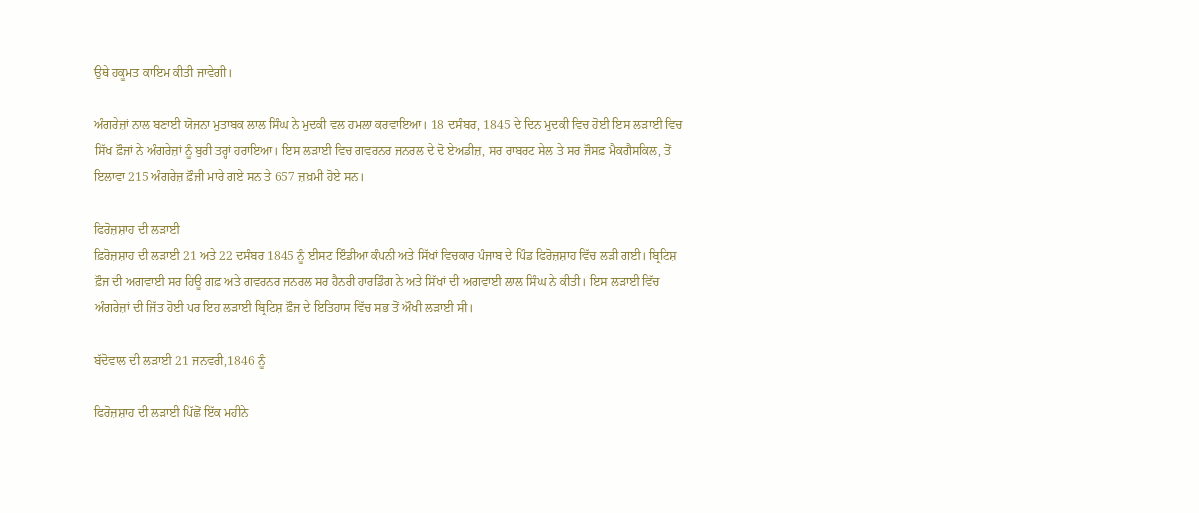ਉਥੇ ਹਕੂਮਤ ਕਾਇਮ ਕੀਤੀ ਜਾਵੇਗੀ।

ਅੰਗਰੇਜ਼ਾਂ ਨਾਲ ਬਣਾਈ ਯੋਜਨਾ ਮੁਤਾਬਕ ਲਾਲ ਸਿੰਘ ਨੇ ਮੁਦਕੀ ਵਲ ਹਮਲਾ ਕਰਵਾਇਆ। 18 ਦਸੰਬਰ, 1845 ਦੇ ਦਿਨ ਮੁਦਕੀ ਵਿਚ ਹੋਈ ਇਸ ਲੜਾਈ ਵਿਚ ਸਿੱਖ ਫ਼ੌਜਾਂ ਨੇ ਅੰਗਰੇਜ਼ਾਂ ਨੂੰ ਬੁਰੀ ਤਰ੍ਹਾਂ ਹਰਾਇਆ। ਇਸ ਲੜਾਈ ਵਿਚ ਗਵਰਨਰ ਜਨਰਲ ਦੇ ਦੋ ਏਅਡੀਜ਼, ਸਰ ਰਾਬਰਟ ਸੇਲ ਤੇ ਸਰ ਜੌਸਫ਼ ਮੈਕਗੈਸਕਿਲ, ਤੋਂ ਇਲਾਵਾ 215 ਅੰਗਰੇਜ਼ ਫ਼ੌਜੀ ਮਾਰੇ ਗਏ ਸਨ ਤੇ 657 ਜ਼ਖ਼ਮੀ ਹੋਏ ਸਨ।

ਫਿਰੋਜ਼ਸ਼ਾਹ ਦੀ ਲੜਾਈ
ਫ਼ਿਰੋਜ਼ਸ਼ਾਹ ਦੀ ਲੜਾਈ 21 ਅਤੇ 22 ਦਸੰਬਰ 1845 ਨੂੰ ਈਸਟ ਇੰਡੀਆ ਕੰਪਨੀ ਅਤੇ ਸਿੱਖਾਂ ਵਿਚਕਾਰ ਪੰਜਾਬ ਦੇ ਪਿੰਡ ਫਿਰੋਜ਼ਸ਼ਾਹ ਵਿੱਚ ਲੜੀ ਗਈ। ਬ੍ਰਿਟਿਸ਼ ਫ਼ੌਜ ਦੀ ਅਗਵਾਈ ਸਰ ਹਿਊ ਗਫ਼ ਅਤੇ ਗਵਰਨਰ ਜਨਰਲ ਸਰ ਹੈਨਰੀ ਹਾਰਡਿੰਗ ਨੇ ਅਤੇ ਸਿੱਖਾਂ ਦੀ ਅਗਵਾਈ ਲਾਲ ਸਿੰਘ ਨੇ ਕੀਤੀ। ਇਸ ਲੜਾਈ ਵਿੱਚ ਅੰਗਰੇਜ਼ਾਂ ਦੀ ਜਿੱਤ ਹੋਈ ਪਰ ਇਹ ਲੜਾਈ ਬ੍ਰਿਟਿਸ਼ ਫ਼ੌਜ ਦੇ ਇਤਿਹਾਸ ਵਿੱਚ ਸਭ ਤੋਂ ਔਖੀ ਲੜਾਈ ਸੀ।

ਬੱਦੋਵਾਲ ਦੀ ਲੜਾਈ 21 ਜਨਵਰੀ,1846 ਨੂੰ

ਫਿਰੋਜ਼ਸ਼ਾਹ ਦੀ ਲਡ਼ਾਈ ਪਿੱਛੋਂ ਇੱਕ ਮਹੀਨੇ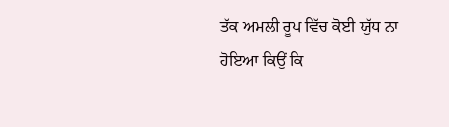ਤੱਕ ਅਮਲੀ ਰੂਪ ਵਿੱਚ ਕੋਈ ਯੁੱਧ ਨਾ ਹੋਇਆ ਕਿਉਂ ਕਿ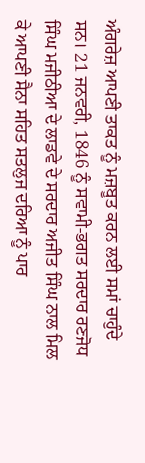ਅੰਗਰੇਜ਼ ਆਪਣੀ ਤਾਕਤ ਨੂੰ ਮਜ਼ਬੂਤ ਕਰਨ ਲਈ ਸਮਾਂ ਚਾਹੁੰਦੇ ਸਨ। 21 ਜਨਵਰੀ, 1846 ਨੂੰ ਸਵਾਮੀ-ਭਗਤ ਸਰਦਾਰ ਰਣਜੋਧ ਸਿੰਘ ਮਜੀਠੀਆ ਦੇ ਲਾਡਵੇ ਦੇ ਸਰਦਾਰ ਅਜੀਤ ਸਿੰਘ ਨਾਲ ਮਿਲ ਕੇ ਆਪਣੀ ਸੈਨਾ ਸਹਿਤ ਸਤਲੁਜ ਦਰਿਆ ਨੂੰ ਪਾਰ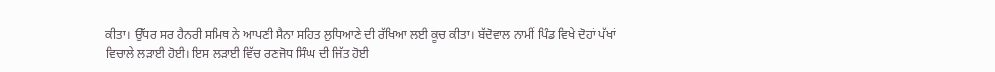ਕੀਤਾ। ਉੱਧਰ ਸਰ ਹੈਨਰੀ ਸਮਿਥ ਨੇ ਆਪਣੀ ਸੈਨਾ ਸਹਿਤ ਲੁਧਿਆਣੇ ਦੀ ਰੱਖਿਆ ਲਈ ਕੂਚ ਕੀਤਾ। ਬੱਦੋਵਾਲ ਨਾਮੀਂ ਪਿੰਡ ਵਿਖੇ ਦੋਹਾਂ ਪੱਖਾਂ ਵਿਚਾਲੇ ਲਡ਼ਾਈ ਹੋਈ। ਇਸ ਲਡ਼ਾਈ ਵਿੱਚ ਰਣਜੋਧ ਸਿੰਘ ਦੀ ਜਿੱਤ ਹੋਈ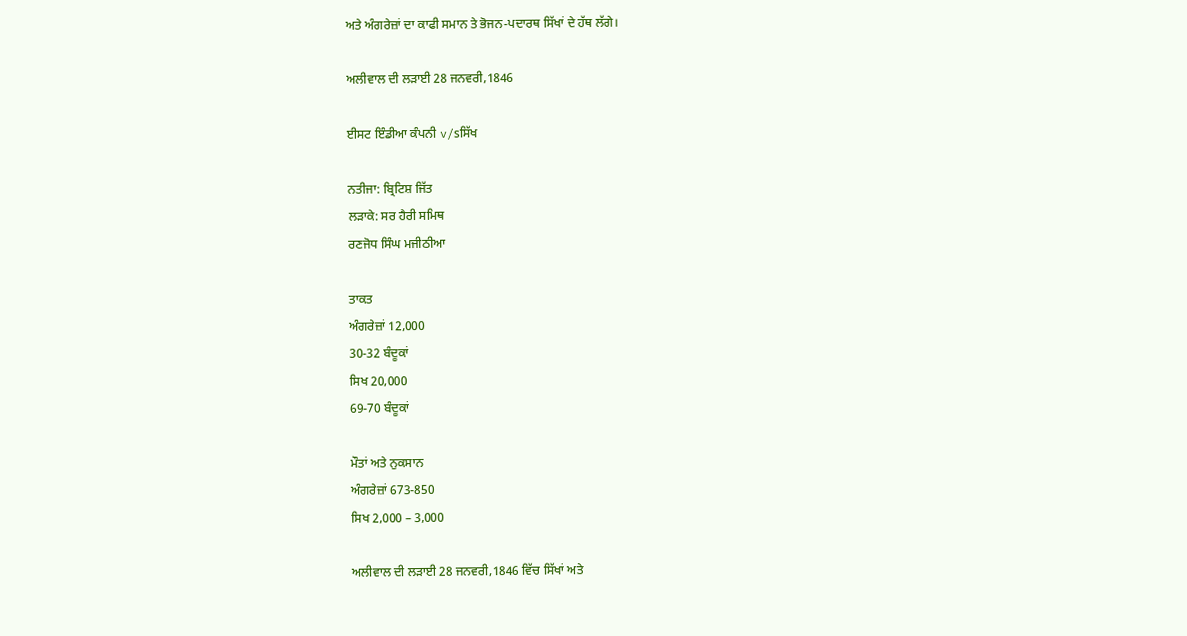ਅਤੇ ਅੰਗਰੇਜ਼ਾਂ ਦਾ ਕਾਫੀ ਸਮਾਨ ਤੇ ਭੋਜਨ-ਪਦਾਰਥ ਸਿੱਖਾਂ ਦੇ ਹੱਥ ਲੱਗੇ।

ਅਲੀਵਾਲ ਦੀ ਲੜਾਈ 28 ਜਨਵਰੀ,1846

ਈਸਟ ਇੰਡੀਆ ਕੰਪਨੀ v/sਸਿੱਖ

ਨਤੀਜਾ: ਬ੍ਰਿਟਿਸ਼ ਜਿੱਤ
ਲੜਾਕੇ: ਸਰ ਹੈਰੀ ਸਮਿਥ
ਰਣਜੋਧ ਸਿੰਘ ਮਜੀਠੀਆ

ਤਾਕਤ
ਅੰਗਰੇਜ਼ਾਂ 12,000
30-32 ਬੰਦੂਕਾਂ
ਸਿਖ 20,000
69-70 ਬੰਦੂਕਾਂ

ਮੌਤਾਂ ਅਤੇ ਨੁਕਸਾਨ
ਅੰਗਰੇਜ਼ਾਂ 673-850
ਸਿਖ 2,000 – 3,000

ਅਲੀਵਾਲ ਦੀ ਲੜਾਈ 28 ਜਨਵਰੀ,1846 ਵਿੱਚ ਸਿੱਖਾਂ ਅਤੇ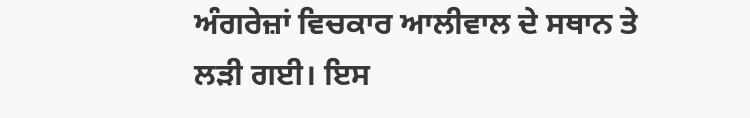ਅੰਗਰੇਜ਼ਾਂ ਵਿਚਕਾਰ ਆਲੀਵਾਲ ਦੇ ਸਥਾਨ ਤੇ ਲੜੀ ਗਈ। ਇਸ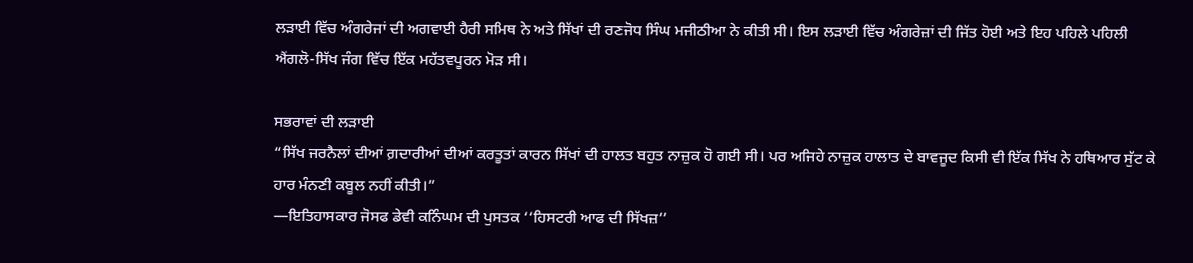ਲੜਾਈ ਵਿੱਚ ਅੰਗਰੇਜਾਂ ਦੀ ਅਗਵਾਈ ਹੈਰੀ ਸਮਿਥ ਨੇ ਅਤੇ ਸਿੱਖਾਂ ਦੀ ਰਣਜੋਧ ਸਿੰਘ ਮਜੀਠੀਆ ਨੇ ਕੀਤੀ ਸੀ। ਇਸ ਲੜਾਈ ਵਿੱਚ ਅੰਗਰੇਜ਼ਾਂ ਦੀ ਜਿੱਤ ਹੋਈ ਅਤੇ ਇਹ ਪਹਿਲੇ ਪਹਿਲੀ ਐਂਗਲੋ-ਸਿੱਖ ਜੰਗ ਵਿੱਚ ਇੱਕ ਮਹੱਤਵਪੂਰਨ ਮੋੜ ਸੀ।

ਸਭਰਾਵਾਂ ਦੀ ਲੜਾਈ
“ਸਿੱਖ ਜਰਨੈਲਾਂ ਦੀਆਂ ਗ਼ਦਾਰੀਆਂ ਦੀਆਂ ਕਰਤੂਤਾਂ ਕਾਰਨ ਸਿੱਖਾਂ ਦੀ ਹਾਲਤ ਬਹੁਤ ਨਾਜ਼ੁਕ ਹੋ ਗਈ ਸੀ। ਪਰ ਅਜਿਹੇ ਨਾਜ਼ੁਕ ਹਾਲਾਤ ਦੇ ਬਾਵਜੂਦ ਕਿਸੀ ਵੀ ਇੱਕ ਸਿੱਖ ਨੇ ਹਥਿਆਰ ਸੁੱਟ ਕੇ ਹਾਰ ਮੰਨਣੀ ਕਬੂਲ ਨਹੀਂ ਕੀਤੀ।”
—ਇਤਿਹਾਸਕਾਰ ਜੋਸਫ ਡੇਵੀ ਕਨਿੰਘਮ ਦੀ ਪੁਸਤਕ ‘‘ਹਿਸਟਰੀ ਆਫ ਦੀ ਸਿੱਖਜ਼’’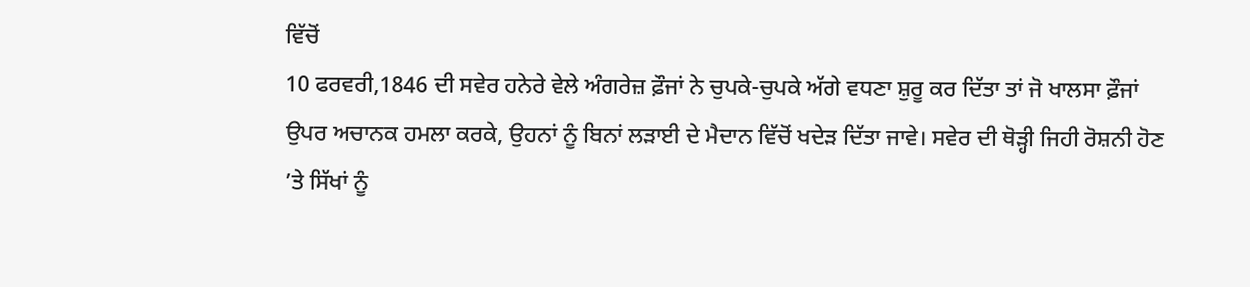ਵਿੱਚੋਂ
10 ਫਰਵਰੀ,1846 ਦੀ ਸਵੇਰ ਹਨੇਰੇ ਵੇਲੇ ਅੰਗਰੇਜ਼ ਫ਼ੌਜਾਂ ਨੇ ਚੁਪਕੇ-ਚੁਪਕੇ ਅੱਗੇ ਵਧਣਾ ਸ਼ੁਰੂ ਕਰ ਦਿੱਤਾ ਤਾਂ ਜੋ ਖਾਲਸਾ ਫ਼ੌਜਾਂ ਉਪਰ ਅਚਾਨਕ ਹਮਲਾ ਕਰਕੇ, ਉਹਨਾਂ ਨੂੰ ਬਿਨਾਂ ਲੜਾਈ ਦੇ ਮੈਦਾਨ ਵਿੱਚੋਂ ਖਦੇੜ ਦਿੱਤਾ ਜਾਵੇ। ਸਵੇਰ ਦੀ ਥੋੜ੍ਹੀ ਜਿਹੀ ਰੋਸ਼ਨੀ ਹੋਣ ’ਤੇ ਸਿੱਖਾਂ ਨੂੰ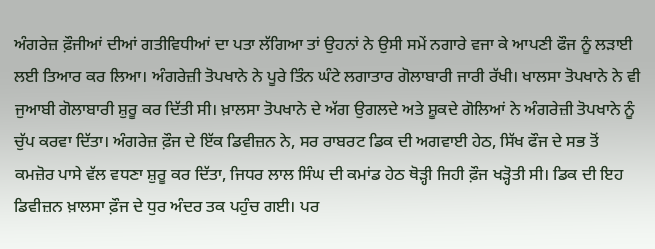ਅੰਗਰੇਜ਼ ਫ਼ੌਜੀਆਂ ਦੀਆਂ ਗਤੀਵਿਧੀਆਂ ਦਾ ਪਤਾ ਲੱਗਿਆ ਤਾਂ ਉਹਨਾਂ ਨੇ ਉਸੀ ਸਮੇਂ ਨਗਾਰੇ ਵਜਾ ਕੇ ਆਪਣੀ ਫੌਜ ਨੂੰ ਲੜਾਈ ਲਈ ਤਿਆਰ ਕਰ ਲਿਆ। ਅੰਗਰੇਜ਼ੀ ਤੋਪਖਾਨੇ ਨੇ ਪੂਰੇ ਤਿੰਨ ਘੰਟੇ ਲਗਾਤਾਰ ਗੋਲਾਬਾਰੀ ਜਾਰੀ ਰੱਖੀ। ਖਾਲਸਾ ਤੋਪਖਾਨੇ ਨੇ ਵੀ ਜੁਆਬੀ ਗੋਲਾਬਾਰੀ ਸ਼ੁਰੂ ਕਰ ਦਿੱਤੀ ਸੀ। ਖ਼ਾਲਸਾ ਤੋਪਖਾਨੇ ਦੇ ਅੱਗ ਉਗਲਦੇ ਅਤੇ ਸ਼ੂਕਦੇ ਗੋਲਿਆਂ ਨੇ ਅੰਗਰੇਜ਼ੀ ਤੋਪਖਾਨੇ ਨੂੰ ਚੁੱਪ ਕਰਵਾ ਦਿੱਤਾ। ਅੰਗਰੇਜ਼ ਫ਼ੌਜ ਦੇ ਇੱਕ ਡਿਵੀਜ਼ਨ ਨੇ, ਸਰ ਰਾਬਰਟ ਡਿਕ ਦੀ ਅਗਵਾਈ ਹੇਠ, ਸਿੱਖ ਫੌਜ ਦੇ ਸਭ ਤੋਂ ਕਮਜ਼ੋਰ ਪਾਸੇ ਵੱਲ ਵਧਣਾ ਸ਼ੁਰੂ ਕਰ ਦਿੱਤਾ, ਜਿਧਰ ਲਾਲ ਸਿੰਘ ਦੀ ਕਮਾਂਡ ਹੇਠ ਥੋੜ੍ਹੀ ਜਿਹੀ ਫ਼ੌਜ ਖੜ੍ਹੋਤੀ ਸੀ। ਡਿਕ ਦੀ ਇਹ ਡਿਵੀਜ਼ਨ ਖ਼ਾਲਸਾ ਫ਼ੌਜ ਦੇ ਧੁਰ ਅੰਦਰ ਤਕ ਪਹੁੰਚ ਗਈ। ਪਰ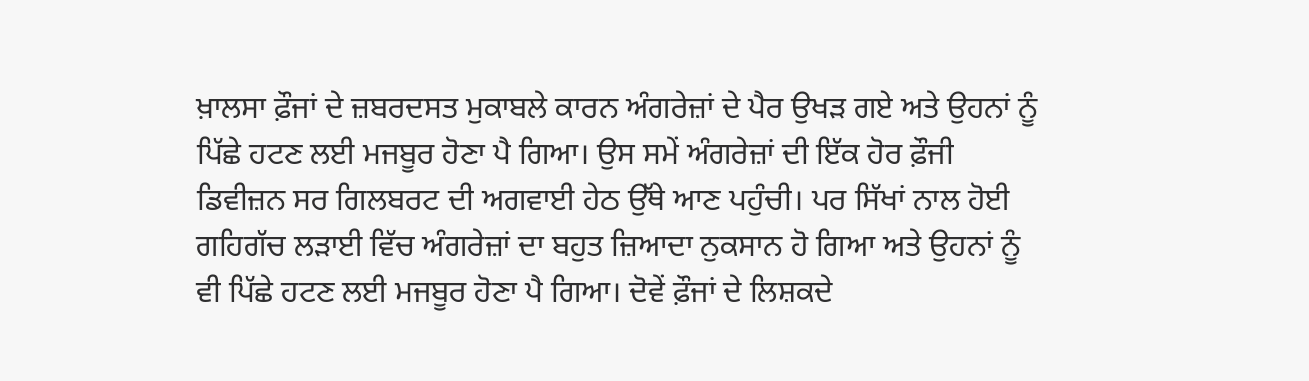ਖ਼ਾਲਸਾ ਫ਼ੌਜਾਂ ਦੇ ਜ਼ਬਰਦਸਤ ਮੁਕਾਬਲੇ ਕਾਰਨ ਅੰਗਰੇਜ਼ਾਂ ਦੇ ਪੈਰ ਉਖੜ ਗਏ ਅਤੇ ਉਹਨਾਂ ਨੂੰ ਪਿੱਛੇ ਹਟਣ ਲਈ ਮਜਬੂਰ ਹੋਣਾ ਪੈ ਗਿਆ। ਉਸ ਸਮੇਂ ਅੰਗਰੇਜ਼ਾਂ ਦੀ ਇੱਕ ਹੋਰ ਫ਼ੌਜੀ ਡਿਵੀਜ਼ਨ ਸਰ ਗਿਲਬਰਟ ਦੀ ਅਗਵਾਈ ਹੇਠ ਉੱਥੇ ਆਣ ਪਹੁੰਚੀ। ਪਰ ਸਿੱਖਾਂ ਨਾਲ ਹੋਈ ਗਹਿਗੱਚ ਲੜਾਈ ਵਿੱਚ ਅੰਗਰੇਜ਼ਾਂ ਦਾ ਬਹੁਤ ਜ਼ਿਆਦਾ ਨੁਕਸਾਨ ਹੋ ਗਿਆ ਅਤੇ ਉਹਨਾਂ ਨੂੰ ਵੀ ਪਿੱਛੇ ਹਟਣ ਲਈ ਮਜਬੂਰ ਹੋਣਾ ਪੈ ਗਿਆ। ਦੋਵੇਂ ਫ਼ੌਜਾਂ ਦੇ ਲਿਸ਼ਕਦੇ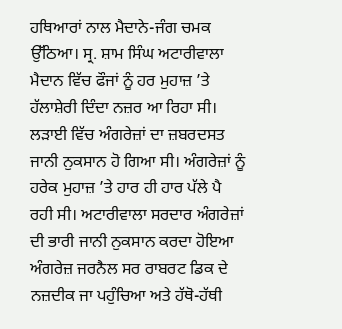ਹਥਿਆਰਾਂ ਨਾਲ ਮੈਦਾਨੇ-ਜੰਗ ਚਮਕ ਉੱਠਿਆ। ਸ੍ਰ. ਸ਼ਾਮ ਸਿੰਘ ਅਟਾਰੀਵਾਲਾ ਮੈਦਾਨ ਵਿੱਚ ਫੌਜਾਂ ਨੂੰ ਹਰ ਮੁਹਾਜ਼ ’ਤੇ ਹੱਲਾਸ਼ੇਰੀ ਦਿੰਦਾ ਨਜ਼ਰ ਆ ਰਿਹਾ ਸੀ। ਲੜਾਈ ਵਿੱਚ ਅੰਗਰੇਜ਼ਾਂ ਦਾ ਜ਼ਬਰਦਸਤ ਜਾਨੀ ਨੁਕਸਾਨ ਹੋ ਗਿਆ ਸੀ। ਅੰਗਰੇਜ਼ਾਂ ਨੂੰ ਹਰੇਕ ਮੁਹਾਜ਼ ’ਤੇ ਹਾਰ ਹੀ ਹਾਰ ਪੱਲੇ ਪੈ ਰਹੀ ਸੀ। ਅਟਾਰੀਵਾਲਾ ਸਰਦਾਰ ਅੰਗਰੇਜ਼ਾਂ ਦੀ ਭਾਰੀ ਜਾਨੀ ਨੁਕਸਾਨ ਕਰਦਾ ਹੋਇਆ ਅੰਗਰੇਜ਼ ਜਰਨੈਲ ਸਰ ਰਾਬਰਟ ਡਿਕ ਦੇ ਨਜ਼ਦੀਕ ਜਾ ਪਹੁੰਚਿਆ ਅਤੇ ਹੱਥੋ-ਹੱਥੀ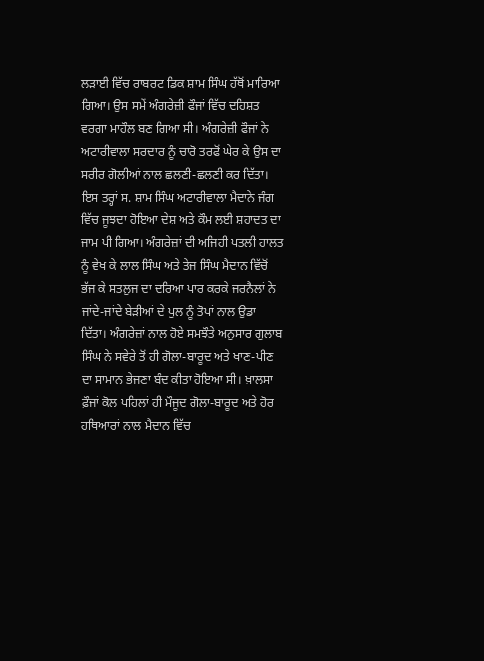ਲੜਾਈ ਵਿੱਚ ਰਾਬਰਟ ਡਿਕ ਸ਼ਾਮ ਸਿੰਘ ਹੱਥੋਂ ਮਾਰਿਆ ਗਿਆ। ਉਸ ਸਮੇਂ ਅੰਗਰੇਜ਼ੀ ਫੌਜਾਂ ਵਿੱਚ ਦਹਿਸ਼ਤ ਵਰਗਾ ਮਾਹੌਲ ਬਣ ਗਿਆ ਸੀ। ਅੰਗਰੇਜ਼ੀ ਫੌਜਾਂ ਨੇ ਅਟਾਰੀਵਾਲਾ ਸਰਦਾਰ ਨੂੰ ਚਾਰੋ ਤਰਫੋਂ ਘੇਰ ਕੇ ਉਸ ਦਾ ਸਰੀਰ ਗੋਲੀਆਂ ਨਾਲ ਛਲਣੀ-ਛਲਣੀ ਕਰ ਦਿੱਤਾ। ਇਸ ਤਰ੍ਹਾਂ ਸ. ਸ਼ਾਮ ਸਿੰਘ ਅਟਾਰੀਵਾਲਾ ਮੈਦਾਨੇ ਜੰਗ ਵਿੱਚ ਜੂਝਦਾ ਹੋਇਆ ਦੇਸ਼ ਅਤੇ ਕੌਮ ਲਈ ਸ਼ਹਾਦਤ ਦਾ ਜਾਮ ਪੀ ਗਿਆ। ਅੰਗਰੇਜ਼ਾਂ ਦੀ ਅਜਿਹੀ ਪਤਲੀ ਹਾਲਤ ਨੂੰ ਵੇਖ ਕੇ ਲਾਲ ਸਿੰਘ ਅਤੇ ਤੇਜ ਸਿੰਘ ਮੈਦਾਨ ਵਿੱਚੋਂ ਭੱਜ ਕੇ ਸਤਲੁਜ ਦਾ ਦਰਿਆ ਪਾਰ ਕਰਕੇ ਜਰਨੈਲਾਂ ਨੇ ਜਾਂਦੇ-ਜਾਂਦੇ ਬੇੜੀਆਂ ਦੇ ਪੁਲ ਨੂੰ ਤੋਪਾਂ ਨਾਲ ਉਡਾ ਦਿੱਤਾ। ਅੰਗਰੇਜ਼ਾਂ ਨਾਲ ਹੋਏ ਸਮਝੌਤੇ ਅਨੁਸਾਰ ਗੁਲਾਬ ਸਿੰਘ ਨੇ ਸਵੇਰੇ ਤੋਂ ਹੀ ਗੋਲਾ-ਬਾਰੂਦ ਅਤੇ ਖਾਣ-ਪੀਣ ਦਾ ਸਾਮਾਨ ਭੇਜਣਾ ਬੰਦ ਕੀਤਾ ਹੋਇਆ ਸੀ। ਖ਼ਾਲਸਾ ਫ਼ੌਜਾਂ ਕੋਲ ਪਹਿਲਾਂ ਹੀ ਮੌਜੂਦ ਗੋਲਾ-ਬਾਰੂਦ ਅਤੇ ਹੋਰ ਹਥਿਆਰਾਂ ਨਾਲ ਮੈਦਾਨ ਵਿੱਚ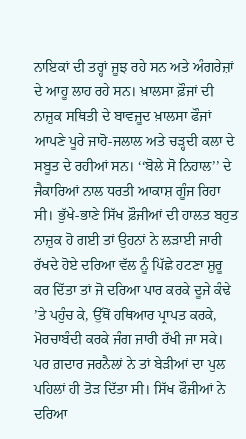ਨਾਇਕਾਂ ਦੀ ਤਰ੍ਹਾਂ ਜੂਝ ਰਹੇ ਸਨ ਅਤੇ ਅੰਗਰੇਜ਼ਾਂ ਦੇ ਆਹੂ ਲਾਹ ਰਹੇ ਸਨ। ਖ਼ਾਲਸਾ ਫ਼ੌਜਾਂ ਦੀ ਨਾਜ਼ੁਕ ਸਥਿਤੀ ਦੇ ਬਾਵਜੂਦ ਖ਼ਾਲਸਾ ਫੌਜਾਂ ਆਪਣੇ ਪੂਰੇ ਜਾਹੋ-ਜਲਾਲ ਅਤੇ ਚੜ੍ਹਦੀ ਕਲਾ ਦੇ ਸਬੂਤ ਦੇ ਰਹੀਆਂ ਸਨ। ‘‘ਬੋਲੇ ਸੋ ਨਿਹਾਲ’’ ਦੇ ਜੈਕਾਰਿਆਂ ਨਾਲ ਧਰਤੀ ਆਕਾਸ਼ ਗੂੰਜ ਰਿਹਾ ਸੀ। ਭੁੱਖੇ-ਭਾਣੇ ਸਿੱਖ ਫ਼ੌਜੀਆਂ ਦੀ ਹਾਲਤ ਬਹੁਤ ਨਾਜ਼ੁਕ ਹੋ ਗਈ ਤਾਂ ਉਹਨਾਂ ਨੇ ਲੜਾਈ ਜਾਰੀ ਰੱਖਦੇ ਹੋਏ ਦਰਿਆ ਵੱਲ ਨੂੰ ਪਿੱਛੇ ਹਟਣਾ ਸ਼ੁਰੂ ਕਰ ਦਿੱਤਾ ਤਾਂ ਜੋ ਦਰਿਆ ਪਾਰ ਕਰਕੇ ਦੂਜੇ ਕੰਢੇ ’ਤੇ ਪਹੁੰਚ ਕੇ, ਉੱਥੋਂ ਹਥਿਆਰ ਪ੍ਰਾਪਤ ਕਰਕੇ, ਮੋਰਚਾਬੰਦੀ ਕਰਕੇ ਜੰਗ ਜਾਰੀ ਰੱਖੀ ਜਾ ਸਕੇ। ਪਰ ਗ਼ਦਾਰ ਜਰਨੈਲਾਂ ਨੇ ਤਾਂ ਬੇੜੀਆਂ ਦਾ ਪੁਲ ਪਹਿਲਾਂ ਹੀ ਤੋੜ ਦਿੱਤਾ ਸੀ। ਸਿੱਖ ਫੌਜੀਆਂ ਨੇ ਦਰਿਆ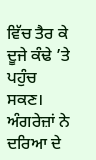ਵਿੱਚ ਤੈਰ ਕੇ ਦੂਜੇ ਕੰਢੇ ’ਤੇ ਪਹੁੰਚ ਸਕਣ। ਅੰਗਰੇਜ਼ਾਂ ਨੇ ਦਰਿਆ ਦੇ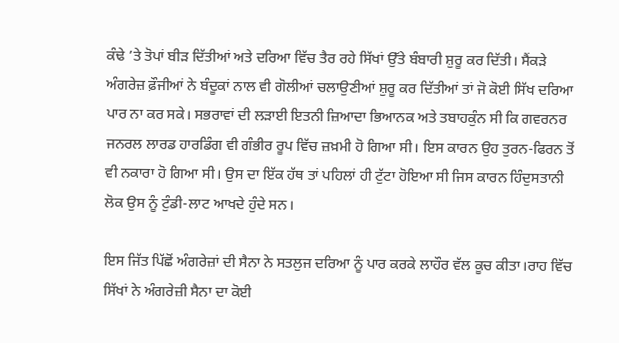ਕੰਢੇ ’ਤੇ ਤੋਪਾਂ ਬੀੜ ਦਿੱਤੀਆਂ ਅਤੇ ਦਰਿਆ ਵਿੱਚ ਤੈਰ ਰਹੇ ਸਿੱਖਾਂ ਉੱਤੇ ਬੰਬਾਰੀ ਸ਼ੁਰੂ ਕਰ ਦਿੱਤੀ। ਸੈਂਕੜੇ ਅੰਗਰੇਜ਼ ਫ਼ੌਜੀਆਂ ਨੇ ਬੰਦੂਕਾਂ ਨਾਲ ਵੀ ਗੋਲੀਆਂ ਚਲਾਉਣੀਆਂ ਸ਼ੁਰੂ ਕਰ ਦਿੱਤੀਆਂ ਤਾਂ ਜੋ ਕੋਈ ਸਿੱਖ ਦਰਿਆ ਪਾਰ ਨਾ ਕਰ ਸਕੇ। ਸਭਰਾਵਾਂ ਦੀ ਲੜਾਈ ਇਤਨੀ ਜ਼ਿਆਦਾ ਭਿਆਨਕ ਅਤੇ ਤਬਾਹਕੁੰਨ ਸੀ ਕਿ ਗਵਰਨਰ ਜਨਰਲ ਲਾਰਡ ਹਾਰਡਿੰਗ ਵੀ ਗੰਭੀਰ ਰੂਪ ਵਿੱਚ ਜ਼ਖ਼ਮੀ ਹੋ ਗਿਆ ਸੀ। ਇਸ ਕਾਰਨ ਉਹ ਤੁਰਨ-ਫਿਰਨ ਤੋਂ ਵੀ ਨਕਾਰਾ ਹੋ ਗਿਆ ਸੀ। ਉਸ ਦਾ ਇੱਕ ਹੱਥ ਤਾਂ ਪਹਿਲਾਂ ਹੀ ਟੁੱਟਾ ਹੋਇਆ ਸੀ ਜਿਸ ਕਾਰਨ ਹਿੰਦੁਸਤਾਨੀ ਲੋਕ ਉਸ ਨੂੰ ਟੁੰਡੀ-ਲਾਟ ਆਖਦੇ ਹੁੰਦੇ ਸਨ।

ਇਸ ਜਿੱਤ ਪਿੱਛੋਂ ਅੰਗਰੇਜ਼ਾਂ ਦੀ ਸੈਨਾ ਨੇ ਸਤਲੁਜ ਦਰਿਆ ਨੂੰ ਪਾਰ ਕਰਕੇ ਲਾਹੌਰ ਵੱਲ ਕੂਚ ਕੀਤਾ।ਰਾਹ ਵਿੱਚ ਸਿੱਖਾਂ ਨੇ ਅੰਗਰੇਜ਼ੀ ਸੈਨਾ ਦਾ ਕੋਈ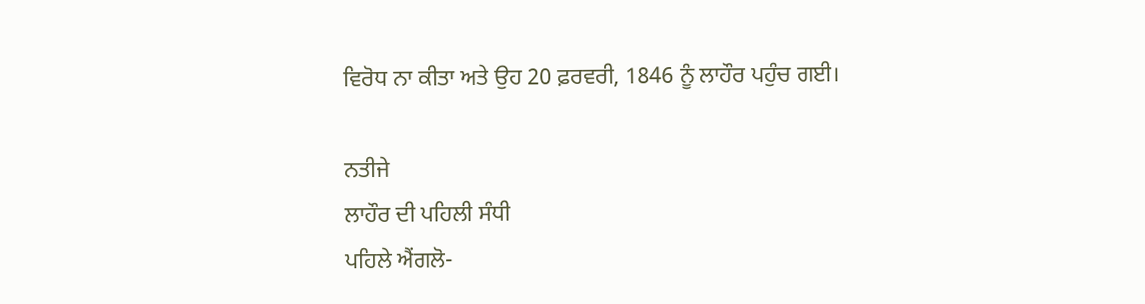ਵਿਰੋਧ ਨਾ ਕੀਤਾ ਅਤੇ ਉਹ 20 ਫ਼ਰਵਰੀ, 1846 ਨੂੰ ਲਾਹੌਰ ਪਹੁੰਚ ਗਈ।

ਨਤੀਜੇ
ਲਾਹੌਰ ਦੀ ਪਹਿਲੀ ਸੰਧੀ
ਪਹਿਲੇ ਐਂਗਲੋ-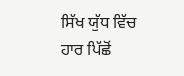ਸਿੱਖ ਯੁੱਧ ਵਿੱਚ ਹਾਰ ਪਿੱਛੋਂ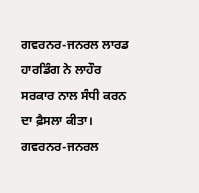ਗਵਰਨਰ-ਜਨਰਲ ਲਾਰਡ ਹਾਰਡਿੰਗ ਨੇ ਲਾਹੌਰ ਸਰਕਾਰ ਨਾਲ ਸੰਧੀ ਕਰਨ ਦਾ ਫ਼ੈਸਲਾ ਕੀਤਾ। ਗਵਰਨਰ-ਜਨਰਲ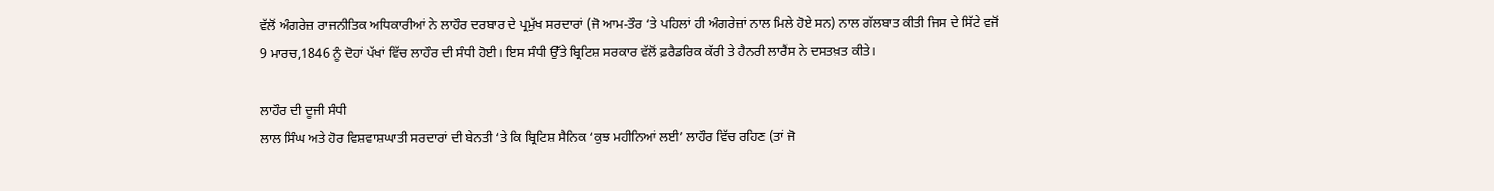ਵੱਲੋਂ ਅੰਗਰੇਜ਼ ਰਾਜਨੀਤਿਕ ਅਧਿਕਾਰੀਆਂ ਨੇ ਲਾਹੌਰ ਦਰਬਾਰ ਦੇ ਪ੍ਰਮੁੱਖ ਸਰਦਾਰਾਂ (ਜੋ ਆਮ-ਤੌਰ ‘ਤੇ ਪਹਿਲਾਂ ਹੀ ਅੰਗਰੇਜ਼ਾਂ ਨਾਲ ਮਿਲੇ ਹੋਏ ਸਨ) ਨਾਲ ਗੱਲਬਾਤ ਕੀਤੀ ਜਿਸ ਦੇ ਸਿੱਟੇ ਵਜੋਂ
9 ਮਾਰਚ,1846 ਨੂੰ ਦੋਹਾਂ ਪੱਖਾਂ ਵਿੱਚ ਲਾਹੌਰ ਦੀ ਸੰਧੀ ਹੋਈ। ਇਸ ਸੰਧੀ ਉੱਤੇ ਬ੍ਰਿਟਿਸ਼ ਸਰਕਾਰ ਵੱਲੋਂ ਫ਼ਰੈਡਰਿਕ ਕੱਰੀ ਤੇ ਹੈਨਰੀ ਲਾਰੈਂਸ ਨੇ ਦਸਤਖ਼ਤ ਕੀਤੇ।

ਲਾਹੌਰ ਦੀ ਦੂਜੀ ਸੰਧੀ
ਲਾਲ ਸਿੰਘ ਅਤੇ ਹੋਰ ਵਿਸ਼ਵਾਸ਼ਘਾਤੀ ਸਰਦਾਰਾਂ ਦੀ ਬੇਨਤੀ ‘ਤੇ ਕਿ ਬ੍ਰਿਟਿਸ਼ ਸੈਨਿਕ ‘ਕੁਝ ਮਹੀਨਿਆਂ ਲਈ’ ਲਾਹੌਰ ਵਿੱਚ ਰਹਿਣ (ਤਾਂ ਜੋ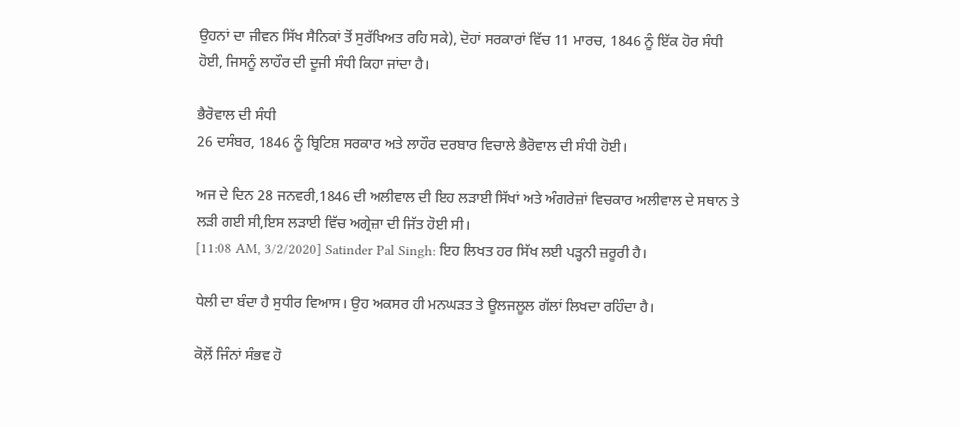ਉਹਨਾਂ ਦਾ ਜੀਵਨ ਸਿੱਖ ਸੈਨਿਕਾਂ ਤੋਂ ਸੁਰੱਖਿਅਤ ਰਹਿ ਸਕੇ), ਦੋਹਾਂ ਸਰਕਾਰਾਂ ਵਿੱਚ 11 ਮਾਰਚ, 1846 ਨੂੰ ਇੱਕ ਹੋਰ ਸੰਧੀ ਹੋਈ, ਜਿਸਨੂੰ ਲਾਹੌਰ ਦੀ ਦੂਜੀ ਸੰਧੀ ਕਿਹਾ ਜਾਂਦਾ ਹੈ।

ਭੈਰੋਵਾਲ ਦੀ ਸੰਧੀ
26 ਦਸੰਬਰ, 1846 ਨੂੰ ਬ੍ਰਿਟਿਸ਼ ਸਰਕਾਰ ਅਤੇ ਲਾਹੌਰ ਦਰਬਾਰ ਵਿਚਾਲੇ ਭੈਰੋਵਾਲ ਦੀ ਸੰਧੀ ਹੋਈ।

ਅਜ ਦੇ ਦਿਨ 28 ਜਨਵਰੀ,1846 ਦੀ ਅਲੀਵਾਲ ਦੀ ਇਹ ਲੜਾਈ ਸਿੱਖਾਂ ਅਤੇ ਅੰਗਰੇਜ਼ਾਂ ਵਿਚਕਾਰ ਅਲੀਵਾਲ ਦੇ ਸਥਾਨ ਤੇ ਲੜੀ ਗਈ ਸੀ,ਇਸ ਲੜਾਈ ਵਿੱਚ ਅਗ੍ਰੇਜ਼ਾ ਦੀ ਜਿੱਤ ਹੋਈ ਸੀ।
[11:08 AM, 3/2/2020] Satinder Pal Singh: ਇਹ ਲਿਖਤ ਹਰ ਸਿੱਖ ਲਈ ਪੜ੍ਹਨੀ ਜ਼ਰੂਰੀ ਹੈ।

ਧੇਲੀ ਦਾ ਬੰਦਾ ਹੈ ਸੁਧੀਰ ਵਿਆਸ। ਉਹ ਅਕਸਰ ਹੀ ਮਨਘੜਤ ਤੇ ਊਲਜਲੂਲ ਗੱਲਾਂ ਲਿਖਦਾ ਰਹਿੰਦਾ ਹੈ।

ਕੋਲ਼ੋਂ ਜਿੰਨਾਂ ਸੰਭਵ ਹੋ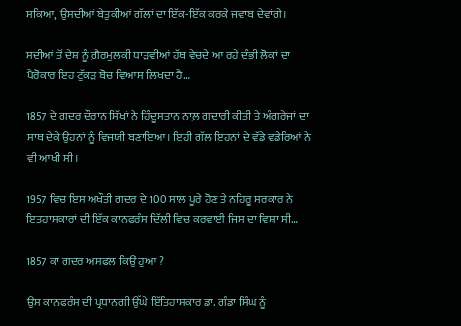ਸਕਿਆ, ਉਸਦੀਆਂ ਬੇਤੁਕੀਆਂ ਗੱਲਾਂ ਦਾ ਇੱਕ-ਇੱਕ ਕਰਕੇ ਜਵਾਬ ਦੇਵਾਂਗੇ।

ਸਦੀਆਂ ਤੋਂ ਦੇਸ਼ ਨੂੰ ਗ਼ੈਰਮੁਲਕੀ ਧਾੜਵੀਆਂ ਹੱਥ ਵੇਚਦੇ ਆ ਰਹੇ ਦੰਭੀ ਲੋਕਾਂ ਦਾ ਪੈਰੋਕਾਰ ਇਹ ਟੁੱਕੜ ਬੋਚ ਵਿਆਸ ਲਿਖਦਾ ਹੈ…

1857 ਦੇ ਗਦਰ ਦੌਰਾਨ ਸਿੱਖਾਂ ਨੇ ਹਿੰਦੂਸਤਾਨ ਨਾਲ਼ ਗਦਾਰੀ ਕੀਤੀ ਤੇ ਅੰਗਰੇਜਾਂ ਦਾ ਸਾਥ ਦੇਕੇ ਉਹਨਾਂ ਨੂੰ ਵਿਜਯੀ ਬਣਾਇਆ। ਇਹੀ ਗੱਲ ਇਹਨਾਂ ਦੇ ਵੱਡੇ ਵਡੇਰਿਆਂ ਨੇ ਵੀ ਆਖੀ ਸੀ।

1957 ਵਿਚ ਇਸ ਅਖੌਤੀ ਗਦਰ ਦੇ 100 ਸਾਲ ਪੂਰੇ ਹੋਣ ਤੇ ਨਹਿਰੂ ਸਰਕਾਰ ਨੇ ਇਤਹਾਸਕਾਰਾਂ ਦੀ ਇੱਕ ਕਾਨਫਰੰਸ ਦਿੱਲੀ ਵਿਚ ਕਰਵਾਈ ਜਿਸ ਦਾ ਵਿਸ਼ਾ ਸੀ…

1857 ਕਾ ਗਦਰ ਅਸਫਲ ਕਿਉਂ ਹੁਆ ?

ਉਸ ਕਾਨਫਰੰਸ ਦੀ ਪ੍ਰਧਾਨਗੀ ਉੱਘੇ ਇੱਤਿਹਾਸਕਾਰ ਡਾ. ਗੰਡਾ ਸਿੰਘ ਨੂੰ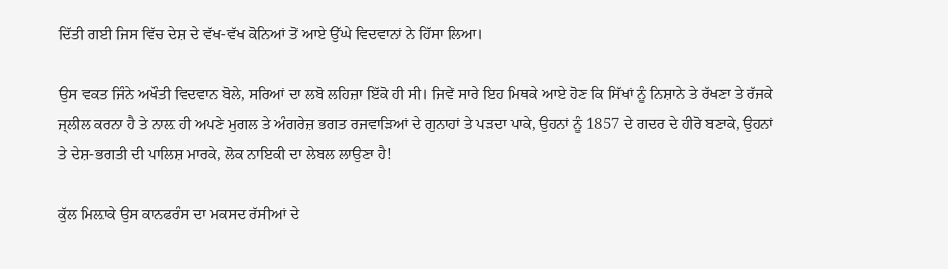ਦਿੱਤੀ ਗਈ ਜਿਸ ਵਿੱਚ ਦੇਸ਼ ਦੇ ਵੱਖ-ਵੱਖ ਕੋਨਿਆਂ ਤੋਂ ਆਏ ਉੱਘੇ ਵਿਦਵਾਨਾਂ ਨੇ ਹਿੱਸਾ ਲਿਆ।

ਉਸ ਵਕਤ ਜਿੰਨੇ ਅਖੌਤੀ ਵਿਦਵਾਨ ਬੋਲੇ, ਸਰਿਆਂ ਦਾ ਲਬੋ ਲਹਿਜ਼ਾ ਇੱਕੋ ਹੀ ਸੀ। ਜਿਵੇਂ ਸਾਰੇ ਇਹ ਮਿਥਕੇ ਆਏ ਹੋਣ ਕਿ ਸਿੱਖਾਂ ਨੂੰ ਨਿਸ਼ਾਨੇ ਤੇ ਰੱਖਣਾ ਤੇ ਰੱਜਕੇ ਜ੍ਲੀਲ ਕਰਨਾ ਹੈ ਤੇ ਨਾਲ਼ ਹੀ ਅਪਣੇ ਮੁਗਲ ਤੇ ਅੰਗਰੇਜ਼ ਭਗਤ ਰਜਵਾੜਿਆਂ ਦੇ ਗੁਨਾਹਾਂ ਤੇ ਪੜਦਾ ਪਾਕੇ, ਉਹਨਾਂ ਨੂੰ 1857 ਦੇ ਗਦਰ ਦੇ ਹੀਰੋ ਬਣਾਕੇ, ਉਹਨਾਂ ਤੇ ਦੇਸ਼-ਭਗਤੀ ਦੀ ਪਾਲਿਸ਼ ਮਾਰਕੇ, ਲੋਕ ਨਾਇਕੀ ਦਾ ਲੇਬਲ ਲਾਉਣਾ ਹੈ!

ਕੁੱਲ ਮਿਲ਼ਾਕੇ ਉਸ ਕਾਨਫਰੰਸ ਦਾ ਮਕਸਦ ਰੱਸੀਆਂ ਦੇ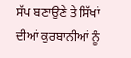ਸੱਪ ਬਣਾਉਣੇ ਤੇ ਸਿੱਖਾਂ ਦੀਆਂ ਕੁਰਬਾਨੀਆਂ ਨੂੰ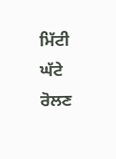ਮਿੱਟੀ ਘੱਟੇ ਰੋਲਣ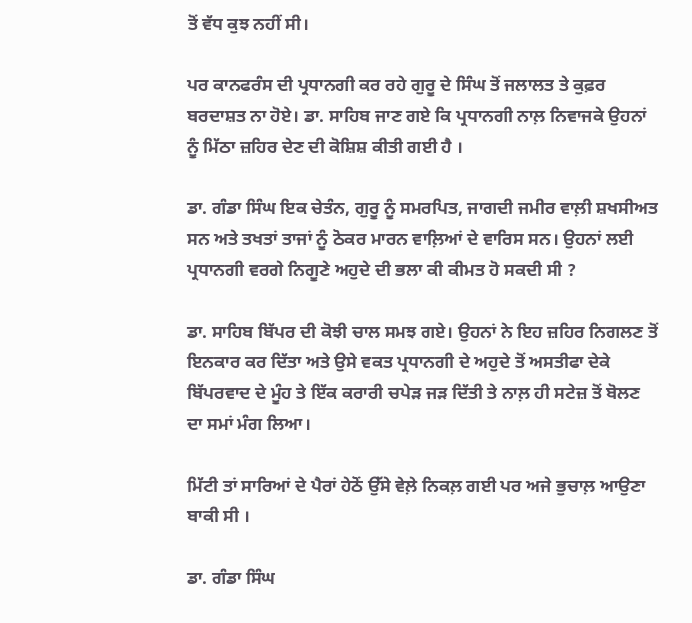ਤੋਂ ਵੱਧ ਕੁਝ ਨਹੀਂ ਸੀ।

ਪਰ ਕਾਨਫਰੰਸ ਦੀ ਪ੍ਰਧਾਨਗੀ ਕਰ ਰਹੇ ਗੁਰੂ ਦੇ ਸਿੰਘ ਤੋਂ ਜਲਾਲਤ ਤੇ ਕੁਫ਼ਰ ਬਰਦਾਸ਼ਤ ਨਾ ਹੋਏ। ਡਾ. ਸਾਹਿਬ ਜਾਣ ਗਏ ਕਿ ਪ੍ਰਧਾਨਗੀ ਨਾਲ਼ ਨਿਵਾਜਕੇ ਉਹਨਾਂ ਨੂੰ ਮਿੱਠਾ ਜ਼ਹਿਰ ਦੇਣ ਦੀ ਕੋਸ਼ਿਸ਼ ਕੀਤੀ ਗਈ ਹੈ ।

ਡਾ. ਗੰਡਾ ਸਿੰਘ ਇਕ ਚੇਤੰਨ, ਗੁਰੂ ਨੂੰ ਸਮਰਪਿਤ, ਜਾਗਦੀ ਜਮੀਰ ਵਾਲ਼ੀ ਸ਼ਖਸੀਅਤ ਸਨ ਅਤੇ ਤਖਤਾਂ ਤਾਜਾਂ ਨੂੰ ਠੋਕਰ ਮਾਰਨ ਵਾਲ਼ਿਆਂ ਦੇ ਵਾਰਿਸ ਸਨ। ਉਹਨਾਂ ਲਈ ਪ੍ਰਧਾਨਗੀ ਵਰਗੇ ਨਿਗੂਣੇ ਅਹੁਦੇ ਦੀ ਭਲਾ ਕੀ ਕੀਮਤ ਹੋ ਸਕਦੀ ਸੀ ?

ਡਾ. ਸਾਹਿਬ ਬਿੱਪਰ ਦੀ ਕੋਝੀ ਚਾਲ ਸਮਝ ਗਏ। ਉਹਨਾਂ ਨੇ ਇਹ ਜ਼ਹਿਰ ਨਿਗਲਣ ਤੋਂ ਇਨਕਾਰ ਕਰ ਦਿੱਤਾ ਅਤੇ ਉਸੇ ਵਕਤ ਪ੍ਰਧਾਨਗੀ ਦੇ ਅਹੁਦੇ ਤੋਂ ਅਸਤੀਫਾ ਦੇਕੇ ਬਿੱਪਰਵਾਦ ਦੇ ਮੂੰਹ ਤੇ ਇੱਕ ਕਰਾਰੀ ਚਪੇੜ ਜੜ ਦਿੱਤੀ ਤੇ ਨਾਲ਼ ਹੀ ਸਟੇਜ਼ ਤੋਂ ਬੋਲਣ ਦਾ ਸਮਾਂ ਮੰਗ ਲਿਆ।

ਮਿੱਟੀ ਤਾਂ ਸਾਰਿਆਂ ਦੇ ਪੈਰਾਂ ਹੇਠੋਂ ਉੱਸੇ ਵੇਲ਼ੇ ਨਿਕਲ਼ ਗਈ ਪਰ ਅਜੇ ਭੁਚਾਲ਼ ਆਉਣਾ ਬਾਕੀ ਸੀ ।

ਡਾ. ਗੰਡਾ ਸਿੰਘ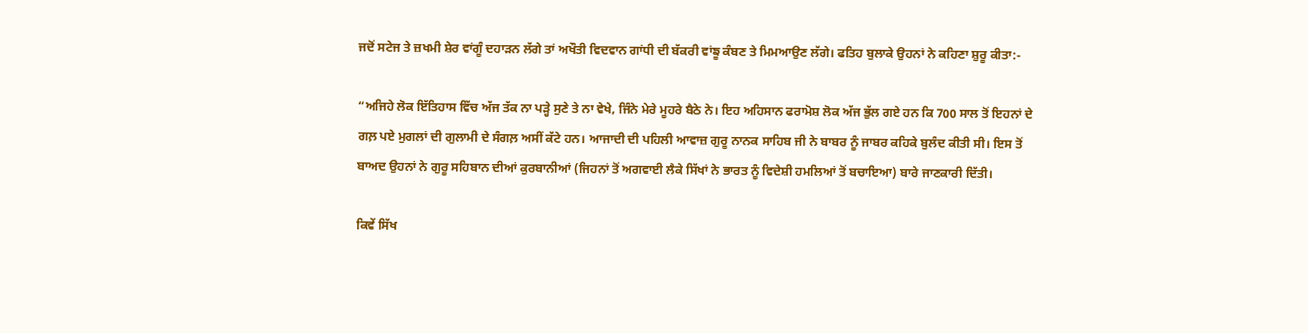ਜਦੋਂ ਸਟੇਜ ਤੇ ਜ਼ਖਮੀ ਸ਼ੇਰ ਵਾਂਗੂੰ ਦਹਾੜਨ ਲੱਗੇ ਤਾਂ ਅਖੌਤੀ ਵਿਦਵਾਨ ਗਾਂਧੀ ਦੀ ਬੱਕਰੀ ਵਾਂਙੂ ਕੰਬਣ ਤੇ ਮਿਮਆਉਣ ਲੱਗੇ। ਫਤਿਹ ਬੁਲਾਕੇ ਉਹਨਾਂ ਨੇ ਕਹਿਣਾ ਸ਼ੁਰੂ ਕੀਤਾ:-

“ਅਜਿਹੇ ਲੋਕ ਇੱਤਿਹਾਸ ਵਿੱਚ ਅੱਜ ਤੱਕ ਨਾ ਪੜ੍ਹੇ ਸੁਣੇ ਤੇ ਨਾ ਵੇਖੇ, ਜਿੰਨੇ ਮੇਰੇ ਮੂਹਰੇ ਬੈਠੇ ਨੇ। ਇਹ ਅਹਿਸਾਨ ਫਰਾਮੋਸ਼ ਲੋਕ ਅੱਜ ਭੁੱਲ ਗਏ ਹਨ ਕਿ 700 ਸਾਲ ਤੋਂ ਇਹਨਾਂ ਦੇ ਗਲ਼ ਪਏ ਮੁਗਲਾਂ ਦੀ ਗੁਲਾਮੀ ਦੇ ਸੰਗਲ਼ ਅਸੀਂ ਕੱਟੇ ਹਨ। ਆਜਾਦੀ ਦੀ ਪਹਿਲੀ ਆਵਾਜ਼ ਗੁਰੂ ਨਾਨਕ ਸਾਹਿਬ ਜੀ ਨੇ ਬਾਬਰ ਨੂੰ ਜਾਬਰ ਕਹਿਕੇ ਬੁਲੰਦ ਕੀਤੀ ਸੀ। ਇਸ ਤੋਂ ਬਾਅਦ ਉਹਨਾਂ ਨੇ ਗੁਰੂ ਸਹਿਬਾਨ ਦੀਆਂ ਕੁਰਬਾਨੀਆਂ (ਜਿਹਨਾਂ ਤੋਂ ਅਗਵਾਈ ਲੈਕੇ ਸਿੱਖਾਂ ਨੇ ਭਾਰਤ ਨੂੰ ਵਿਦੇਸ਼ੀ ਹਮਲਿਆਂ ਤੋਂ ਬਚਾਇਆ) ਬਾਰੇ ਜਾਣਕਾਰੀ ਦਿੱਤੀ।

ਕਿਵੇਂ ਸਿੱਖ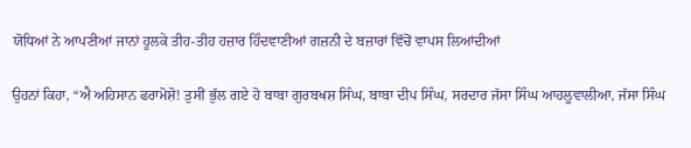ਯੋਧਿਆਂ ਨੇ ਆਪਣੀਆਂ ਜਾਨਾਂ ਹੂਲਕੇ ਤੀਹ-ਤੀਹ ਹਜ਼ਾਰ ਹਿੰਦਵਾਣੀਆਂ ਗਜ਼ਨੀ ਦੇ ਬਜ਼ਾਰਾਂ ਵਿੱਚੋਂ ਵਾਪਸ ਲਿਆਂਦੀਆਂ

ਉਹਨਾਂ ਕਿਹਾ, “ਐ ਅਹਿਸਾਨ ਫਰਾਮੋਸ਼ੋ! ਤੁਸੀਂ ਭੁੱਲ ਗਏ ਹੋ ਬਾਬਾ ਗੁਰਬਖਸ਼ ਸਿੰਘ, ਬਾਬਾ ਦੀਪ ਸਿੰਘ, ਸਰਦਾਰ ਜੱਸਾ ਸਿੰਘ ਆਹਲੂਵਾਲੀਆ, ਜੱਸਾ ਸਿੰਘ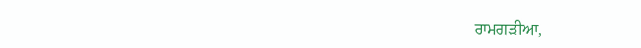ਰਾਮਗੜੀਆ,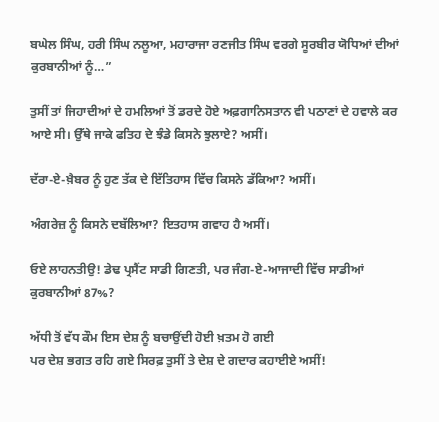ਬਘੇਲ ਸਿੰਘ, ਹਰੀ ਸਿੰਘ ਨਲੂਆ, ਮਹਾਰਾਜਾ ਰਣਜੀਤ ਸਿੰਘ ਵਰਗੇ ਸੂਰਬੀਰ ਯੋਧਿਆਂ ਦੀਆਂ ਕੁਰਬਾਨੀਆਂ ਨੂੰ…”

ਤੁਸੀਂ ਤਾਂ ਜਿਹਾਦੀਆਂ ਦੇ ਹਮਲਿਆਂ ਤੋਂ ਡਰਦੇ ਹੋਏ ਅਫ਼ਗਾਨਿਸਤਾਨ ਵੀ ਪਠਾਣਾਂ ਦੇ ਹਵਾਲੇ ਕਰ ਆਏ ਸੀ। ਉੱਥੇ ਜਾਕੇ ਫਤਿਹ ਦੇ ਝੰਡੇ ਕਿਸਨੇ ਝੁਲਾਏ? ਅਸੀਂ।

ਦੱਰਾ-ਏ-ਖ਼ੈਬਰ ਨੂੰ ਹੁਣ ਤੱਕ ਦੇ ਇੱਤਿਹਾਸ ਵਿੱਚ ਕਿਸਨੇ ਡੱਕਿਆ? ਅਸੀਂ।

ਅੰਗਰੇਜ਼ ਨੂੰ ਕਿਸਨੇ ਦਬੱਲਿਆ? ਇਤਹਾਸ ਗਵਾਹ ਹੈ ਅਸੀਂ।

ਓਏ ਲਾਹਨਤੀਉ! ਡੇਢ ਪ੍ਰਸੈਂਟ ਸਾਡੀ ਗਿਣਤੀ, ਪਰ ਜੰਗ-ਏ-ਆਜਾਦੀ ਵਿੱਚ ਸਾਡੀਆਂ ਕੁਰਬਾਨੀਆਂ 87%?

ਅੱਧੀ ਤੋਂ ਵੱਧ ਕੌਮ ਇਸ ਦੇਸ਼ ਨੂੰ ਬਚਾਉਂਦੀ ਹੋਈ ਖ਼ਤਮ ਹੋ ਗਈ
ਪਰ ਦੇਸ਼ ਭਗਤ ਰਹਿ ਗਏ ਸਿਰਫ਼ ਤੁਸੀਂ ਤੇ ਦੇਸ਼ ਦੇ ਗਦਾਰ ਕਹਾਈਏ ਅਸੀਂ!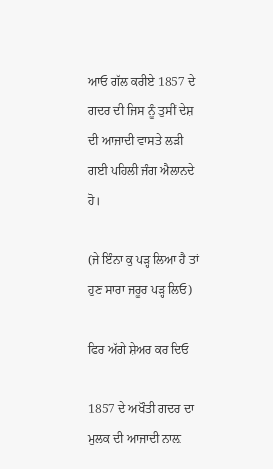ਆਓ ਗੱਲ ਕਰੀਏ 1857 ਦੇ ਗਦਰ ਦੀ ਜਿਸ ਨੂੰ ਤੁਸੀਂ ਦੇਸ਼ ਦੀ ਆਜਾਦੀ ਵਾਸਤੇ ਲੜੀ ਗਈ ਪਹਿਲੀ ਜੰਗ ਐਲਾਨਦੇ ਹੋ।

(ਜੇ ਇੰਨਾ ਕੁ ਪੜ੍ਹ ਲਿਆ ਹੈ ਤਾਂ ਹੁਣ ਸਾਰਾ ਜਰੂਰ ਪੜ੍ਹ ਲਿਓ)

ਫਿਰ ਅੱਗੇ ਸ਼ੇਅਰ ਕਰ ਦਿਓ

1857 ਦੇ ਅਖੌਤੀ ਗਦਰ ਦਾ ਮੁਲਕ ਦੀ ਆਜਾਦੀ ਨਾਲ਼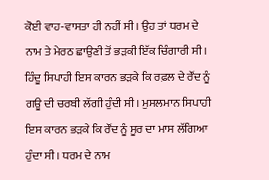ਕੋਈ ਵਾਹ-ਵਾਸਤਾ ਹੀ ਨਹੀਂ ਸੀ। ਉਹ ਤਾਂ ਧਰਮ ਦੇ ਨਾਮ ਤੇ ਮੇਰਠ ਛਾਉਣੀ ਤੋਂ ਭੜਕੀ ਇੱਕ ਚਿੰਗਾਰੀ ਸੀ। ਹਿੰਦੂ ਸਿਪਾਹੀ ਇਸ ਕਾਰਨ ਭੜਕੇ ਕਿ ਰਫ਼ਲ ਦੇ ਰੌਂਦ ਨੂੰ ਗਊ ਦੀ ਚਰਬੀ ਲੱਗੀ ਹੁੰਦੀ ਸੀ। ਮੁਸਲਮਾਨ ਸਿਪਾਹੀ ਇਸ ਕਾਰਨ ਭੜਕੇ ਕਿ ਰੌਂਦ ਨੂੰ ਸੂਰ ਦਾ ਮਾਸ ਲੱਗਿਆ ਹੁੰਦਾ ਸੀ। ਧਰਮ ਦੇ ਨਾਮ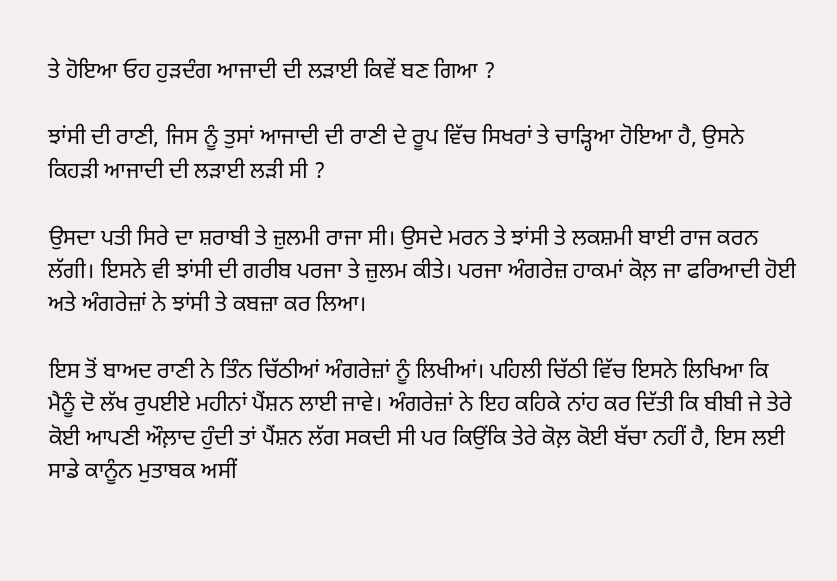ਤੇ ਹੋਇਆ ਓਹ ਹੁੜਦੰਗ ਆਜਾਦੀ ਦੀ ਲੜਾਈ ਕਿਵੇਂ ਬਣ ਗਿਆ ?

ਝਾਂਸੀ ਦੀ ਰਾਣੀ, ਜਿਸ ਨੂੰ ਤੁਸਾਂ ਆਜਾਦੀ ਦੀ ਰਾਣੀ ਦੇ ਰੂਪ ਵਿੱਚ ਸਿਖਰਾਂ ਤੇ ਚਾੜ੍ਹਿਆ ਹੋਇਆ ਹੈ, ਉਸਨੇ ਕਿਹੜੀ ਆਜਾਦੀ ਦੀ ਲੜਾਈ ਲੜੀ ਸੀ ?

ਉਸਦਾ ਪਤੀ ਸਿਰੇ ਦਾ ਸ਼ਰਾਬੀ ਤੇ ਜ਼ੁਲਮੀ ਰਾਜਾ ਸੀ। ਉਸਦੇ ਮਰਨ ਤੇ ਝਾਂਸੀ ਤੇ ਲਕਸ਼ਮੀ ਬਾਈ ਰਾਜ ਕਰਨ ਲੱਗੀ। ਇਸਨੇ ਵੀ ਝਾਂਸੀ ਦੀ ਗਰੀਬ ਪਰਜਾ ਤੇ ਜ਼ੁਲਮ ਕੀਤੇ। ਪਰਜਾ ਅੰਗਰੇਜ਼ ਹਾਕਮਾਂ ਕੋਲ਼ ਜਾ ਫਰਿਆਦੀ ਹੋਈ ਅਤੇ ਅੰਗਰੇਜ਼ਾਂ ਨੇ ਝਾਂਸੀ ਤੇ ਕਬਜ਼ਾ ਕਰ ਲਿਆ।

ਇਸ ਤੋਂ ਬਾਅਦ ਰਾਣੀ ਨੇ ਤਿੰਨ ਚਿੱਠੀਆਂ ਅੰਗਰੇਜ਼ਾਂ ਨੂੰ ਲਿਖੀਆਂ। ਪਹਿਲੀ ਚਿੱਠੀ ਵਿੱਚ ਇਸਨੇ ਲਿਖਿਆ ਕਿ ਮੈਨੂੰ ਦੋ ਲੱਖ ਰੁਪਈਏ ਮਹੀਨਾਂ ਪੈਂਸ਼ਨ ਲਾਈ ਜਾਵੇ। ਅੰਗਰੇਜ਼ਾਂ ਨੇ ਇਹ ਕਹਿਕੇ ਨਾਂਹ ਕਰ ਦਿੱਤੀ ਕਿ ਬੀਬੀ ਜੇ ਤੇਰੇ ਕੋਈ ਆਪਣੀ ਔਲ਼ਾਦ ਹੁੰਦੀ ਤਾਂ ਪੈਂਸ਼ਨ ਲੱਗ ਸਕਦੀ ਸੀ ਪਰ ਕਿਉਂਕਿ ਤੇਰੇ ਕੋਲ਼ ਕੋਈ ਬੱਚਾ ਨਹੀਂ ਹੈ, ਇਸ ਲਈ ਸਾਡੇ ਕਾਨੂੰਨ ਮੁਤਾਬਕ ਅਸੀਂ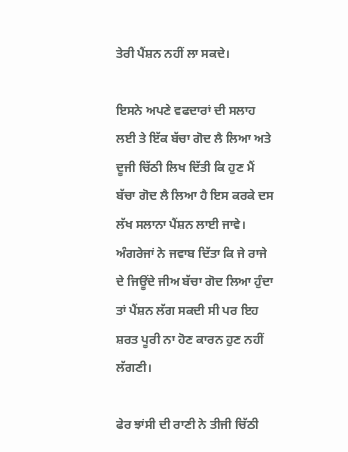ਤੇਰੀ ਪੈਂਸ਼ਨ ਨਹੀਂ ਲਾ ਸਕਦੇ।

ਇਸਨੇ ਅਪਣੇ ਵਫਦਾਰਾਂ ਦੀ ਸਲਾਹ ਲਈ ਤੇ ਇੱਕ ਬੱਚਾ ਗੋਦ ਲੈ ਲਿਆ ਅਤੇ ਦੂਜੀ ਚਿੱਠੀ ਲਿਖ ਦਿੱਤੀ ਕਿ ਹੁਣ ਮੈਂ ਬੱਚਾ ਗੋਦ ਲੈ ਲਿਆ ਹੈ ਇਸ ਕਰਕੇ ਦਸ ਲੱਖ ਸਲਾਨਾ ਪੈਂਸ਼ਨ ਲਾਈ ਜਾਵੇ। ਅੰਗਰੇਜਾਂ ਨੇ ਜਵਾਬ ਦਿੱਤਾ ਕਿ ਜੇ ਰਾਜੇ ਦੇ ਜਿਊਂਦੇ ਜੀਅ ਬੱਚਾ ਗੋਦ ਲਿਆ ਹੁੰਦਾ ਤਾਂ ਪੈਂਸ਼ਨ ਲੱਗ ਸਕਦੀ ਸੀ ਪਰ ਇਹ ਸ਼ਰਤ ਪੂਰੀ ਨਾ ਹੋਣ ਕਾਰਨ ਹੁਣ ਨਹੀਂ ਲੱਗਣੀ।

ਫੇਰ ਝਾਂਸੀ ਦੀ ਰਾਣੀ ਨੇ ਤੀਜੀ ਚਿੱਠੀ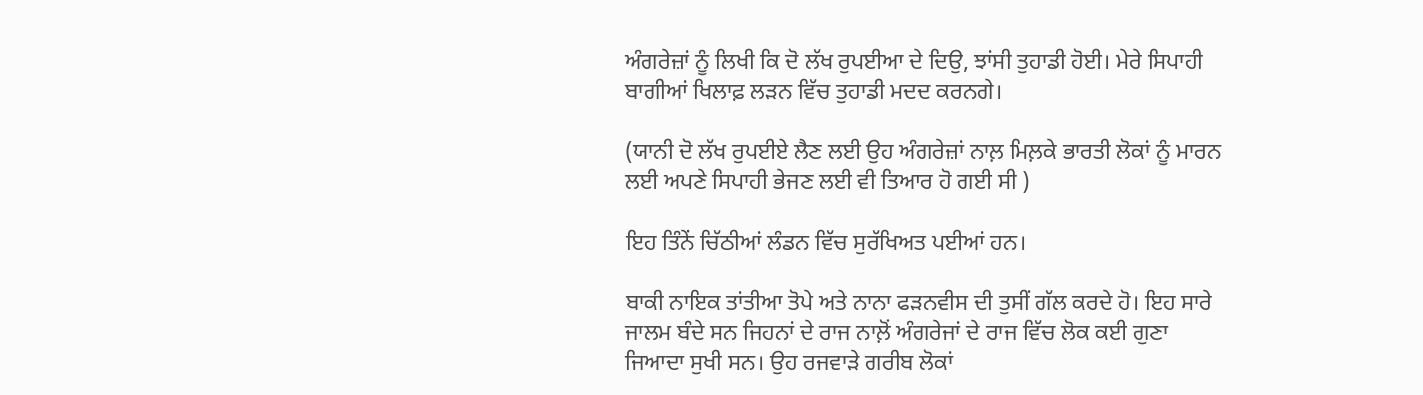ਅੰਗਰੇਜ਼ਾਂ ਨੂੰ ਲਿਖੀ ਕਿ ਦੋ ਲੱਖ ਰੁਪਈਆ ਦੇ ਦਿਉ, ਝਾਂਸੀ ਤੁਹਾਡੀ ਹੋਈ। ਮੇਰੇ ਸਿਪਾਹੀ ਬਾਗੀਆਂ ਖਿਲਾਫ਼ ਲੜਨ ਵਿੱਚ ਤੁਹਾਡੀ ਮਦਦ ਕਰਨਗੇ।

(ਯਾਨੀ ਦੋ ਲੱਖ ਰੁਪਈਏ ਲੈਣ ਲਈ ਉਹ ਅੰਗਰੇਜ਼ਾਂ ਨਾਲ਼ ਮਿਲ਼ਕੇ ਭਾਰਤੀ ਲੋਕਾਂ ਨੂੰ ਮਾਰਨ ਲਈ ਅਪਣੇ ਸਿਪਾਹੀ ਭੇਜਣ ਲਈ ਵੀ ਤਿਆਰ ਹੋ ਗਈ ਸੀ )

ਇਹ ਤਿੰਨੇਂ ਚਿੱਠੀਆਂ ਲੰਡਨ ਵਿੱਚ ਸੁਰੱਖਿਅਤ ਪਈਆਂ ਹਨ।

ਬਾਕੀ ਨਾਇਕ ਤਾਂਤੀਆ ਤੋਪੇ ਅਤੇ ਨਾਨਾ ਫੜਨਵੀਸ ਦੀ ਤੁਸੀਂ ਗੱਲ ਕਰਦੇ ਹੋ। ਇਹ ਸਾਰੇ ਜਾਲਮ ਬੰਦੇ ਸਨ ਜਿਹਨਾਂ ਦੇ ਰਾਜ ਨਾਲ਼ੋਂ ਅੰਗਰੇਜਾਂ ਦੇ ਰਾਜ ਵਿੱਚ ਲੋਕ ਕਈ ਗੁਣਾ ਜਿਆਦਾ ਸੁਖੀ ਸਨ। ਉਹ ਰਜਵਾੜੇ ਗਰੀਬ ਲੋਕਾਂ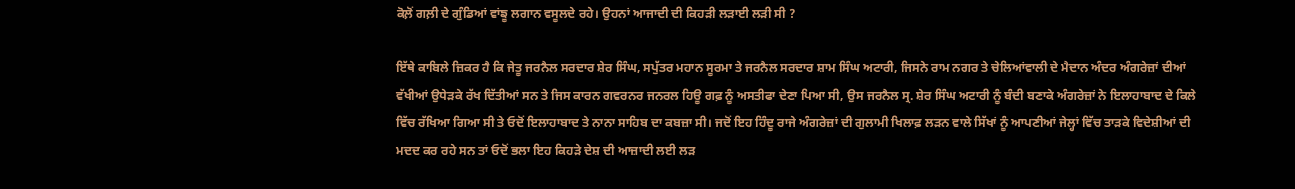ਕੋਲ਼ੋਂ ਗਲ਼ੀ ਦੇ ਗੁੰਡਿਆਂ ਵਾਂਙੂ ਲਗਾਨ ਵਸੂਲਦੇ ਰਹੇ। ਉਹਨਾਂ ਆਜਾਦੀ ਦੀ ਕਿਹੜੀ ਲੜਾਈ ਲੜੀ ਸੀ ?

ਇੱਥੇ ਕਾਬਿਲੇ ਜ਼ਿਕਰ ਹੈ ਕਿ ਜੇਤੂ ਜਰਨੈਲ ਸਰਦਾਰ ਸ਼ੇਰ ਸਿੰਘ, ਸਪੁੱਤਰ ਮਹਾਨ ਸੂਰਮਾ ਤੇ ਜਰਨੈਲ ਸਰਦਾਰ ਸ਼ਾਮ ਸਿੰਘ ਅਟਾਰੀ, ਜਿਸਨੇ ਰਾਮ ਨਗਰ ਤੇ ਚੇਲਿਆਂਵਾਲੀ ਦੇ ਮੈਦਾਨ ਅੰਦਰ ਅੰਗਰੇਜ਼ਾਂ ਦੀਆਂ ਵੱਖੀਆਂ ਉਧੇੜਕੇ ਰੱਖ ਦਿੱਤੀਆਂ ਸਨ ਤੇ ਜਿਸ ਕਾਰਨ ਗਵਰਨਰ ਜਨਰਲ ਹਿਊ ਗਫ਼ ਨੂੰ ਅਸਤੀਫਾ ਦੇਣਾ ਪਿਆ ਸੀ, ਉਸ ਜਰਨੈਲ ਸ੍ਰ. ਸ਼ੇਰ ਸਿੰਘ ਅਟਾਰੀ ਨੂੰ ਬੰਦੀ ਬਣਾਕੇ ਅੰਗਰੇਜ਼ਾਂ ਨੇ ਇਲਾਹਾਬਾਦ ਦੇ ਕਿਲੇ ਵਿੱਚ ਰੱਖਿਆ ਗਿਆ ਸੀ ਤੇ ਓਦੋਂ ਇਲਾਹਾਬਾਦ ਤੇ ਨਾਨਾ ਸਾਹਿਬ ਦਾ ਕਬਜ਼ਾ ਸੀ। ਜਦੋਂ ਇਹ ਹਿੰਦੂ ਰਾਜੇ ਅੰਗਰੇਜ਼ਾਂ ਦੀ ਗੁਲਾਮੀ ਖਿਲਾਫ਼ ਲੜਨ ਵਾਲੇ ਸਿੱਖਾਂ ਨੂੰ ਆਪਣੀਆਂ ਜੇਲ੍ਹਾਂ ਵਿੱਚ ਤਾੜਕੇ ਵਿਦੇਸ਼ੀਆਂ ਦੀ ਮਦਦ ਕਰ ਰਹੇ ਸਨ ਤਾਂ ਓਦੋਂ ਭਲਾ ਇਹ ਕਿਹੜੇ ਦੇਸ਼ ਦੀ ਆਜ਼ਾਦੀ ਲਈ ਲੜ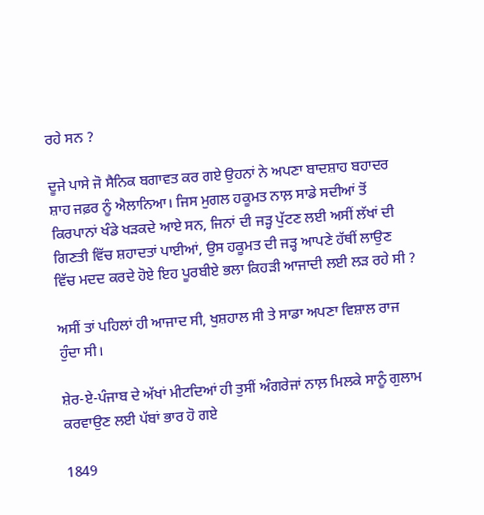ਰਹੇ ਸਨ ?

ਦੂਜੇ ਪਾਸੇ ਜੋ ਸੈਨਿਕ ਬਗਾਵਤ ਕਰ ਗਏ ਉਹਨਾਂ ਨੇ ਅਪਣਾ ਬਾਦਸ਼ਾਹ ਬਹਾਦਰ ਸ਼ਾਹ ਜਫ਼ਰ ਨੂੰ ਐਲਾਨਿਆ। ਜਿਸ ਮੁਗਲ ਹਕੂਮਤ ਨਾਲ਼ ਸਾਡੇ ਸਦੀਆਂ ਤੋਂ ਕਿਰਪਾਨਾਂ ਖੰਡੇ ਖੜਕਦੇ ਆਏ ਸਨ, ਜਿਨਾਂ ਦੀ ਜੜ੍ਹ ਪੁੱਟਣ ਲਈ ਅਸੀਂ ਲੱਖਾਂ ਦੀ ਗਿਣਤੀ ਵਿੱਚ ਸ਼ਹਾਦਤਾਂ ਪਾਈਆਂ, ਉਸ ਹਕੂਮਤ ਦੀ ਜੜ੍ਹ ਆਪਣੇ ਹੱਥੀਂ ਲਾਉਣ ਵਿੱਚ ਮਦਦ ਕਰਦੇ ਹੋਏ ਇਹ ਪੂਰਬੀਏ ਭਲਾ ਕਿਹੜੀ ਆਜਾਦੀ ਲਈ ਲੜ ਰਹੇ ਸੀ ?

ਅਸੀਂ ਤਾਂ ਪਹਿਲਾਂ ਹੀ ਆਜਾਦ ਸੀ, ਖੁਸ਼ਹਾਲ ਸੀ ਤੇ ਸਾਡਾ ਅਪਣਾ ਵਿਸ਼ਾਲ ਰਾਜ ਹੁੰਦਾ ਸੀ।

ਸ਼ੇਰ-ਏ-ਪੰਜਾਬ ਦੇ ਅੱਖਾਂ ਮੀਟਦਿਆਂ ਹੀ ਤੁਸੀਂ ਅੰਗਰੇਜਾਂ ਨਾਲ਼ ਮਿਲਕੇ ਸਾਨੂੰ ਗੁਲਾਮ ਕਰਵਾਉਣ ਲਈ ਪੱਬਾਂ ਭਾਰ ਹੋ ਗਏ

1849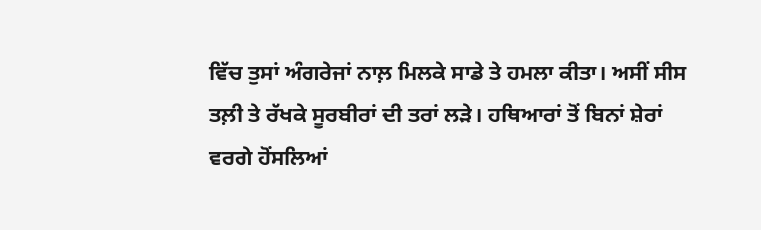ਵਿੱਚ ਤੁਸਾਂ ਅੰਗਰੇਜਾਂ ਨਾਲ਼ ਮਿਲਕੇ ਸਾਡੇ ਤੇ ਹਮਲਾ ਕੀਤਾ। ਅਸੀਂ ਸੀਸ ਤਲ਼ੀ ਤੇ ਰੱਖਕੇ ਸੂਰਬੀਰਾਂ ਦੀ ਤਰਾਂ ਲੜੇ। ਹਥਿਆਰਾਂ ਤੋਂ ਬਿਨਾਂ ਸ਼ੇਰਾਂ ਵਰਗੇ ਹੋਂਸਲਿਆਂ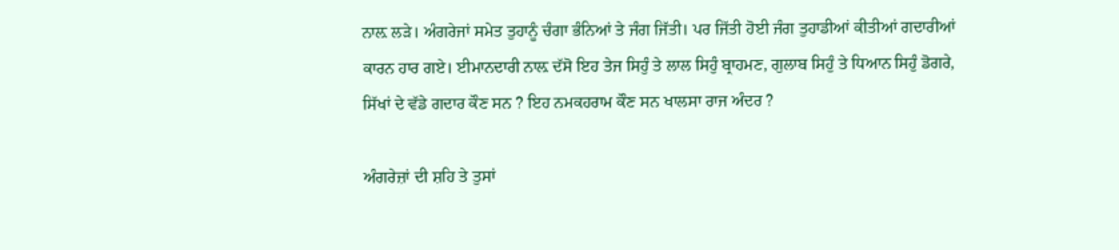ਨਾਲ਼ ਲੜੇ। ਅੰਗਰੇਜਾਂ ਸਮੇਤ ਤੁਹਾਨੂੰ ਚੰਗਾ ਭੰਨਿਆਂ ਤੇ ਜੰਗ ਜਿੱਤੀ। ਪਰ ਜਿੱਤੀ ਹੋਈ ਜੰਗ ਤੁਹਾਡੀਆਂ ਕੀਤੀਆਂ ਗਦਾਰੀਆਂ ਕਾਰਨ ਹਾਰ ਗਏ। ਈਮਾਨਦਾਰੀ ਨਾਲ਼ ਦੱਸੋ ਇਹ ਤੇਜ ਸਿਹੁੰ ਤੇ ਲਾਲ ਸਿਹੁੰ ਬ੍ਰਾਹਮਣ, ਗੁਲਾਬ ਸਿਹੁੰ ਤੇ ਧਿਆਨ ਸਿਹੁੰ ਡੋਗਰੇ, ਸਿੱਖਾਂ ਦੇ ਵੱਡੇ ਗਦਾਰ ਕੌਣ ਸਨ ? ਇਹ ਨਮਕਹਰਾਮ ਕੌਣ ਸਨ ਖਾਲਸਾ ਰਾਜ ਅੰਦਰ ?

ਅੰਗਰੇਜ਼ਾਂ ਦੀ ਸ਼ਹਿ ਤੇ ਤੁਸਾਂ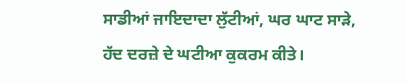ਸਾਡੀਆਂ ਜਾਇਦਾਦਾ ਲੁੱਟੀਆਂ, ਘਰ ਘਾਟ ਸਾੜੇ, ਹੱਦ ਦਰਜ਼ੇ ਦੇ ਘਟੀਆ ਕੁਕਰਮ ਕੀਤੇ।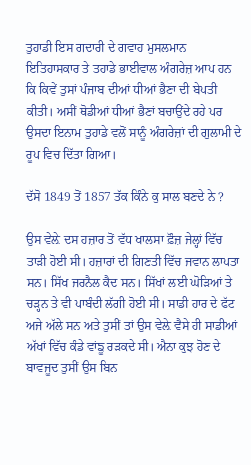ਤੁਹਾਡੀ ਇਸ ਗਦਾਰੀ ਦੇ ਗਵਾਹ ਮੁਸਲਮਾਨ ਇਤਿਹਾਸਕਾਰ ਤੇ ਤਹਾਡੇ ਭਾਈਵਾਲ ਅੰਗਰੇਜ਼ ਆਪ ਹਨ ਕਿ ਕਿਵੇਂ ਤੁਸਾਂ ਪੰਜਾਬ ਦੀਆਂ ਧੀਆਂ ਭੈਣਾ ਦੀ ਬੇਪਤੀ ਕੀਤੀ। ਅਸੀਂ ਥੋਡੀਆਂ ਧੀਆਂ ਭੈਣਾਂ ਬਚਾਉਂਦੇ ਰਹੇ ਪਰ ਉਸਦਾ ਇਨਾਮ ਤੁਹਾਡੇ ਵਲੋਂ ਸਾਨੂੰ ਅੰਗਰੇਜ਼ਾਂ ਦੀ ਗੁਲਾਮੀ ਦੇ ਰੂਪ ਵਿਚ ਦਿੱਤਾ ਗਿਆ।

ਦੱਸੋ 1849 ਤੋਂ 1857 ਤੱਕ ਕਿੰਨੇ ਕੁ ਸਾਲ ਬਣਦੇ ਨੇ ?

ਉਸ ਵੇਲ਼ੇ ਦਸ ਹਜ਼ਾਰ ਤੋਂ ਵੱਧ ਖਾਲਸਾ ਫ਼ੌਜ਼ ਜੇਲ੍ਹਾਂ ਵਿੱਚ ਤਾੜੀ ਹੋਈ ਸੀ। ਹਜ਼ਾਰਾਂ ਦੀ ਗਿਣਤੀ ਵਿੱਚ ਜਵਾਨ ਲਾਪਤਾ ਸਨ। ਸਿੱਖ ਜਰਨੈਲ ਕੈਦ ਸਨ। ਸਿੱਖਾਂ ਲਈ ਘੋੜਿਆਂ ਤੇ ਚੜ੍ਹਨ ਤੇ ਵੀ ਪਾਬੰਦੀ ਲੱਗੀ ਹੋਈ ਸੀ। ਸਾਡੀ ਹਾਰ ਦੇ ਫੱਟ ਅਜੇ ਅੱਲੇ ਸਨ ਅਤੇ ਤੁਸੀਂ ਤਾਂ ਉਸ ਵੇਲ਼ੇ ਵੈਸੇ ਹੀ ਸਾਡੀਆਂ ਅੱਖਾਂ ਵਿੱਚ ਕੰਡੇ ਵਾਂਙੂ ਰੜਕਦੇ ਸੀ। ਐਨਾ ਕੁਝ ਹੋਣ ਦੇ ਬਾਵਜੂਦ ਤੁਸੀਂ ਉਸ ਬਿਨ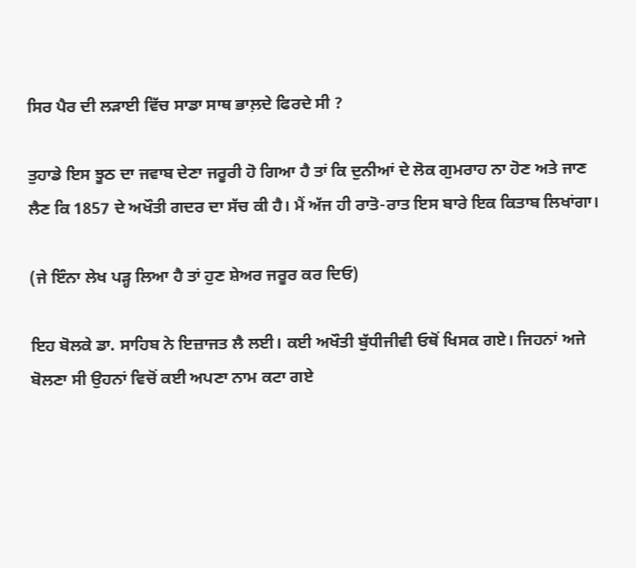ਸਿਰ ਪੈਰ ਦੀ ਲੜਾਈ ਵਿੱਚ ਸਾਡਾ ਸਾਥ ਭਾਲ਼ਦੇ ਫਿਰਦੇ ਸੀ ?

ਤੁਹਾਡੇ ਇਸ ਝੂਠ ਦਾ ਜਵਾਬ ਦੇਣਾ ਜਰੂਰੀ ਹੋ ਗਿਆ ਹੈ ਤਾਂ ਕਿ ਦੁਨੀਆਂ ਦੇ ਲੋਕ ਗੁਮਰਾਹ ਨਾ ਹੋਣ ਅਤੇ ਜਾਣ ਲੈਣ ਕਿ 1857 ਦੇ ਅਖੌਤੀ ਗਦਰ ਦਾ ਸੱਚ ਕੀ ਹੈ। ਮੈਂ ਅੱਜ ਹੀ ਰਾਤੋ-ਰਾਤ ਇਸ ਬਾਰੇ ਇਕ ਕਿਤਾਬ ਲਿਖਾਂਗਾ।

(ਜੇ ਇੰਨਾ ਲੇਖ ਪੜ੍ਹ ਲਿਆ ਹੈ ਤਾਂ ਹੁਣ ਸ਼ੇਅਰ ਜਰੂਰ ਕਰ ਦਿਓ)

ਇਹ ਬੋਲਕੇ ਡਾ. ਸਾਹਿਬ ਨੇ ਇਜ਼ਾਜਤ ਲੈ ਲਈ। ਕਈ ਅਖੌਤੀ ਬੁੱਧੀਜੀਵੀ ਓਥੋਂ ਖਿਸਕ ਗਏ। ਜਿਹਨਾਂ ਅਜੇ ਬੋਲਣਾ ਸੀ ਉਹਨਾਂ ਵਿਚੋਂ ਕਈ ਅਪਣਾ ਨਾਮ ਕਟਾ ਗਏ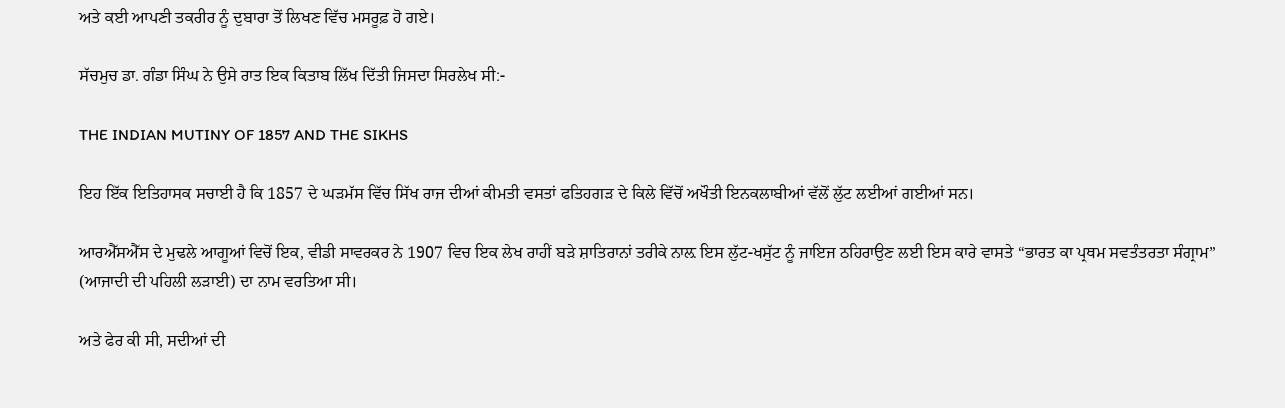ਅਤੇ ਕਈ ਆਪਣੀ ਤਕਰੀਰ ਨੂੰ ਦੁਬਾਰਾ ਤੋਂ ਲਿਖਣ ਵਿੱਚ ਮਸਰੂਫ਼ ਹੋ ਗਏ।

ਸੱਚਮੁਚ ਡਾ. ਗੰਡਾ ਸਿੰਘ ਨੇ ਉਸੇ ਰਾਤ ਇਕ ਕਿਤਾਬ ਲਿੱਖ ਦਿੱਤੀ ਜਿਸਦਾ ਸਿਰਲੇਖ ਸੀ:-

THE INDIAN MUTINY OF 1857 AND THE SIKHS

ਇਹ ਇੱਕ ਇਤਿਹਾਸਕ ਸਚਾਈ ਹੈ ਕਿ 1857 ਦੇ ਘੜਮੱਸ ਵਿੱਚ ਸਿੱਖ ਰਾਜ ਦੀਆਂ ਕੀਮਤੀ ਵਸਤਾਂ ਫਤਿਹਗੜ ਦੇ ਕਿਲੇ ਵਿੱਚੋਂ ਅਖੌਤੀ ਇਨਕਲਾਬੀਆਂ ਵੱਲੋਂ ਲੁੱਟ ਲਈਆਂ ਗਈਆਂ ਸਨ।

ਆਰਐੱਸਐੱਸ ਦੇ ਮੁਢਲੇ ਆਗੂਆਂ ਵਿਚੋਂ ਇਕ, ਵੀਡੀ ਸਾਵਰਕਰ ਨੇ 1907 ਵਿਚ ਇਕ ਲੇਖ ਰਾਹੀਂ ਬੜੇ ਸ਼ਾਤਿਰਾਨਾਂ ਤਰੀਕੇ ਨਾਲ਼ ਇਸ ਲੁੱਟ-ਖਸੁੱਟ ਨੂੰ ਜਾਇਜ ਠਹਿਰਾਉਣ ਲਈ ਇਸ ਕਾਰੇ ਵਾਸਤੇ “ਭਾਰਤ ਕਾ ਪ੍ਰਥਮ ਸਵਤੰਤਰਤਾ ਸੰਗ੍ਰਾਮ” (ਆਜਾਦੀ ਦੀ ਪਹਿਲੀ ਲੜਾਈ) ਦਾ ਨਾਮ ਵਰਤਿਆ ਸੀ।

ਅਤੇ ਫੇਰ ਕੀ ਸੀ, ਸਦੀਆਂ ਦੀ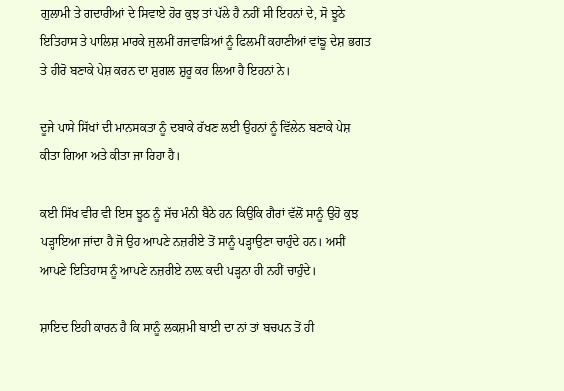ਗੁਲਾਮੀ ਤੇ ਗਦਾਰੀਆਂ ਦੇ ਸਿਵਾਏ ਹੋਰ ਕੁਝ ਤਾਂ ਪੱਲੇ ਹੈ ਨਹੀਂ ਸੀ ਇਹਨਾਂ ਦੇ, ਸੋ ਝੂਠੇ ਇਤਿਹਾਸ ਤੇ ਪਾਲਿਸ਼ ਮਾਰਕੇ ਜੁਲਮੀਂ ਰਜਵਾੜਿਆਂ ਨੂੰ ਫਿਲਮੀਂ ਕਹਾਣੀਆਂ ਵਾਂਙੂ ਦੇਸ਼ ਭਗਤ ਤੇ ਹੀਰੋ ਬਣਾਕੇ ਪੇਸ਼ ਕਰਨ ਦਾ ਸ਼ੁਗਲ ਸ਼ੁਰੂ ਕਰ ਲਿਆ ਹੈ ਇਹਨਾਂ ਨੇ।

ਦੂਜੇ ਪਾਸੇ ਸਿੱਖਾਂ ਦੀ ਮਾਨਸਕਤਾ ਨੂੰ ਦਬਾਕੇ ਰੱਖਣ ਲਈ ਉਹਨਾਂ ਨੂੰ ਵਿੱਲੇਨ ਬਣਾਕੇ ਪੇਸ਼ ਕੀਤਾ ਗਿਆ ਅਤੇ ਕੀਤਾ ਜਾ ਰਿਹਾ ਹੈ।

ਕਈ ਸਿੱਖ ਵੀਰ ਵੀ ਇਸ ਝੂਠ ਨੂੰ ਸੱਚ ਮੰਨੀ ਬੈਠੇ ਹਨ ਕਿਉਕਿ ਗੈਰਾਂ ਵੱਲੋਂ ਸਾਨੂੰ ਉਹੋ ਕੁਝ ਪੜ੍ਹਾਇਆ ਜਾਂਦਾ ਹੈ ਜੋ ਉਹ ਆਪਣੇ ਨਜ਼ਰੀਏ ਤੋਂ ਸਾਨੂੰ ਪੜ੍ਹਾਉਣਾ ਚਾਹੁੰਦੇ ਹਨ। ਅਸੀਂ ਆਪਣੇ ਇਤਿਹਾਸ ਨੂੰ ਆਪਣੇ ਨਜ਼ਰੀਏ ਨਾਲ਼ ਕਦੀ ਪੜ੍ਹਨਾ ਹੀ ਨਹੀਂ ਚਾਹੁੰਦੇ।

ਸ਼ਾਇਦ ਇਹੀ ਕਾਰਨ ਹੈ ਕਿ ਸਾਨੂੰ ਲਕਸ਼ਮੀ ਬਾਈ ਦਾ ਨਾਂ ਤਾਂ ਬਚਪਨ ਤੋਂ ਹੀ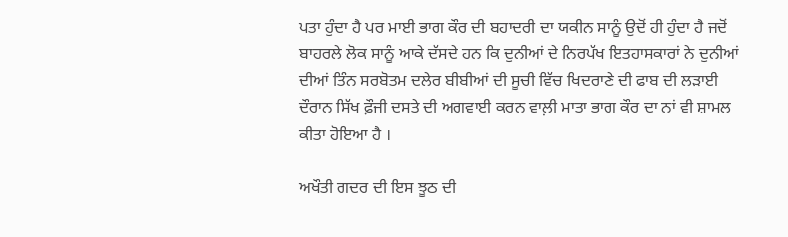ਪਤਾ ਹੁੰਦਾ ਹੈ ਪਰ ਮਾਈ ਭਾਗ ਕੌਰ ਦੀ ਬਹਾਦਰੀ ਦਾ ਯਕੀਨ ਸਾਨੂੰ ਉਦੋਂ ਹੀ ਹੁੰਦਾ ਹੈ ਜਦੋਂ ਬਾਹਰਲੇ ਲੋਕ ਸਾਨੂੰ ਆਕੇ ਦੱਸਦੇ ਹਨ ਕਿ ਦੁਨੀਆਂ ਦੇ ਨਿਰਪੱਖ ਇਤਹਾਸਕਾਰਾਂ ਨੇ ਦੁਨੀਆਂ ਦੀਆਂ ਤਿੰਨ ਸਰਬੋਤਮ ਦਲੇਰ ਬੀਬੀਆਂ ਦੀ ਸੂਚੀ ਵਿੱਚ ਖਿਦਰਾਣੇ ਦੀ ਫਾਬ ਦੀ ਲੜਾਈ ਦੌਰਾਨ ਸਿੱਖ ਫ਼ੌਜੀ ਦਸਤੇ ਦੀ ਅਗਵਾਈ ਕਰਨ ਵਾਲ਼ੀ ਮਾਤਾ ਭਾਗ ਕੌਰ ਦਾ ਨਾਂ ਵੀ ਸ਼ਾਮਲ ਕੀਤਾ ਹੋਇਆ ਹੈ ।

ਅਖੌਤੀ ਗਦਰ ਦੀ ਇਸ ਝੂਠ ਦੀ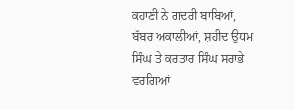ਕਹਾਣੀ ਨੇ ਗਦਰੀ ਬਾਬਿਆਂ, ਬੱਬਰ ਅਕਾਲੀਆਂ, ਸ਼ਹੀਦ ਉਧਮ ਸਿੰਘ ਤੇ ਕਰਤਾਰ ਸਿੰਘ ਸਰਾਭੇ ਵਰਗਿਆਂ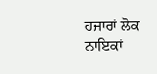ਹਜਾਰਾਂ ਲੋਕ ਨਾਇਕਾਂ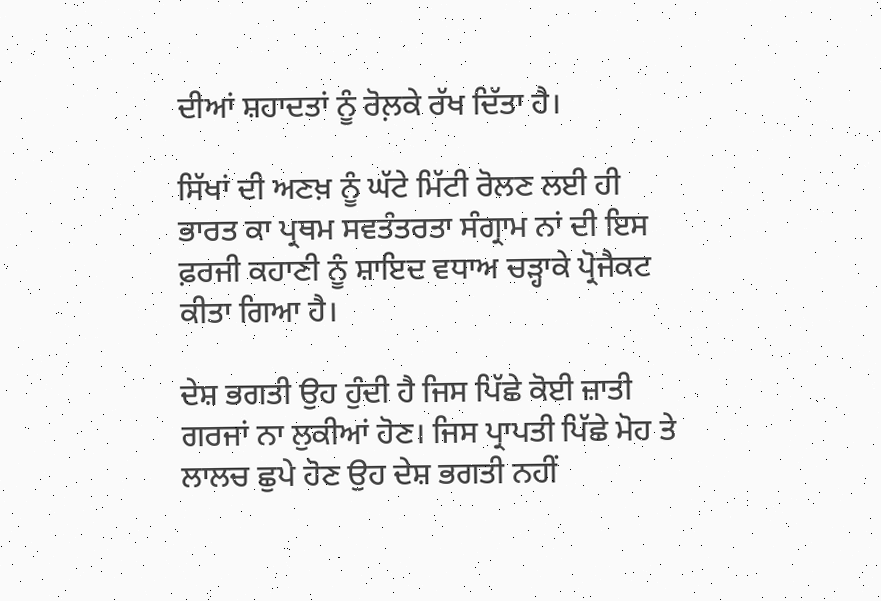ਦੀਆਂ ਸ਼ਹਾਦਤਾਂ ਨੂੰ ਰੋਲ਼ਕੇ ਰੱਖ ਦਿੱਤਾ ਹੈ।

ਸਿੱਖਾਂ ਦੀ ਅਣਖ਼ ਨੂੰ ਘੱਟੇ ਮਿੱਟੀ ਰੋਲਣ ਲਈ ਹੀ ਭਾਰਤ ਕਾ ਪ੍ਰਥਮ ਸਵਤੰਤਰਤਾ ਸੰਗ੍ਰਾਮ ਨਾਂ ਦੀ ਇਸ ਫ਼ਰਜੀ ਕਹਾਣੀ ਨੂੰ ਸ਼ਾਇਦ ਵਧਾਅ ਚੜ੍ਹਾਕੇ ਪ੍ਰੋਜੈਕਟ ਕੀਤਾ ਗਿਆ ਹੈ।

ਦੇਸ਼ ਭਗਤੀ ਉਹ ਹੁੰਦੀ ਹੈ ਜਿਸ ਪਿੱਛੇ ਕੋਈ ਜ਼ਾਤੀ ਗਰਜਾਂ ਨਾ ਲੁਕੀਆਂ ਹੋਣ। ਜਿਸ ਪ੍ਰਾਪਤੀ ਪਿੱਛੇ ਮੋਹ ਤੇ ਲਾਲਚ ਛੁਪੇ ਹੋਣ ਉਹ ਦੇਸ਼ ਭਗਤੀ ਨਹੀਂ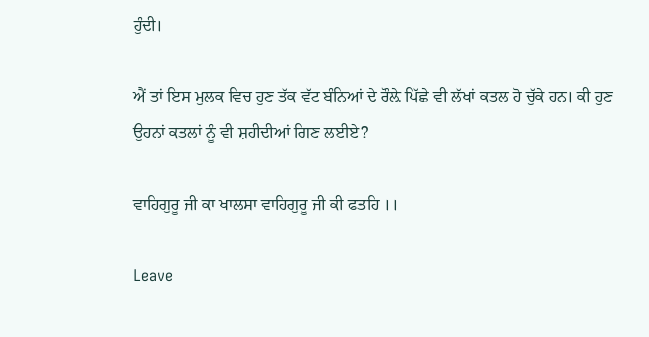ਹੁੰਦੀ।

ਐਂ ਤਾਂ ਇਸ ਮੁਲਕ ਵਿਚ ਹੁਣ ਤੱਕ ਵੱਟ ਬੰਨਿਆਂ ਦੇ ਰੌਲ਼ੇ ਪਿੱਛੇ ਵੀ ਲੱਖਾਂ ਕਤਲ ਹੋ ਚੁੱਕੇ ਹਨ। ਕੀ ਹੁਣ ਉਹਨਾਂ ਕਤਲਾਂ ਨੂੰ ਵੀ ਸ਼ਹੀਦੀਆਂ ਗਿਣ ਲਈਏ?

ਵਾਹਿਗੁਰੂ ਜੀ ਕਾ ਖਾਲਸਾ ਵਾਹਿਗੁਰੂ ਜੀ ਕੀ ਫਤਹਿ ।।

Leave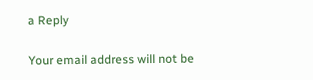a Reply

Your email address will not be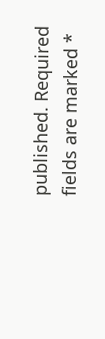published. Required fields are marked *